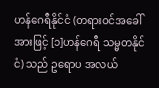ဟန်ဂေရီနိုင်ငံ (တရားဝင်အခေါ်အားဖြင့် [၁]ဟန်ဂေရီ သမ္မတနိုင်ငံ) သည် ဥရောပ အလယ်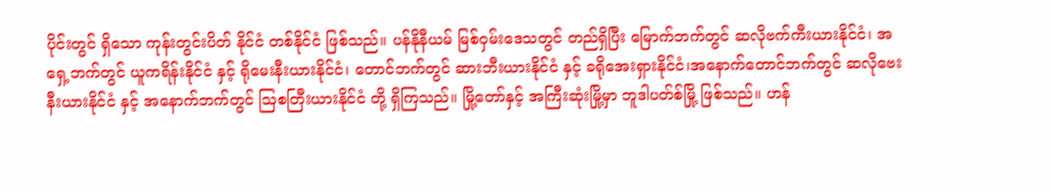ပိုင်းတွင် ရှိသော ကုန်းတွင်းပိတ် နိုင်ငံ တစ်နိုင်ငံ ဖြစ်သည်။ ပန်နိုနီယမ် မြစ်ဝှမ်းဒေသတွင် တည်ရှိပြီး မြောက်ဘက်တွင် ဆလိုဗက်ကီးယားနိုင်ငံ၊ အရှေ့ဘက်တွင် ယူကရိန်းနိုင်ငံ နှင့် ရိုမေးနီးယားနိုင်ငံ၊ တောင်ဘက်တွင် ဆားဘီးယားနိုင်ငံ နှင့် ခရိုအေးရှားနိုင်ငံ၊အနောက်တောင်ဘက်တွင် ဆလိုဗေးနီးယားနိုင်ငံ နှင့် အနောက်ဘက်တွင် ဩစတြီးယားနိုင်ငံ တို့ ရှိကြသည်။ မြို့တော်နှင့် အကြီးဆုံးမြို့မှာ ဘူဒါပတ်စ်မြို့ ဖြစ်သည်။ ဟန်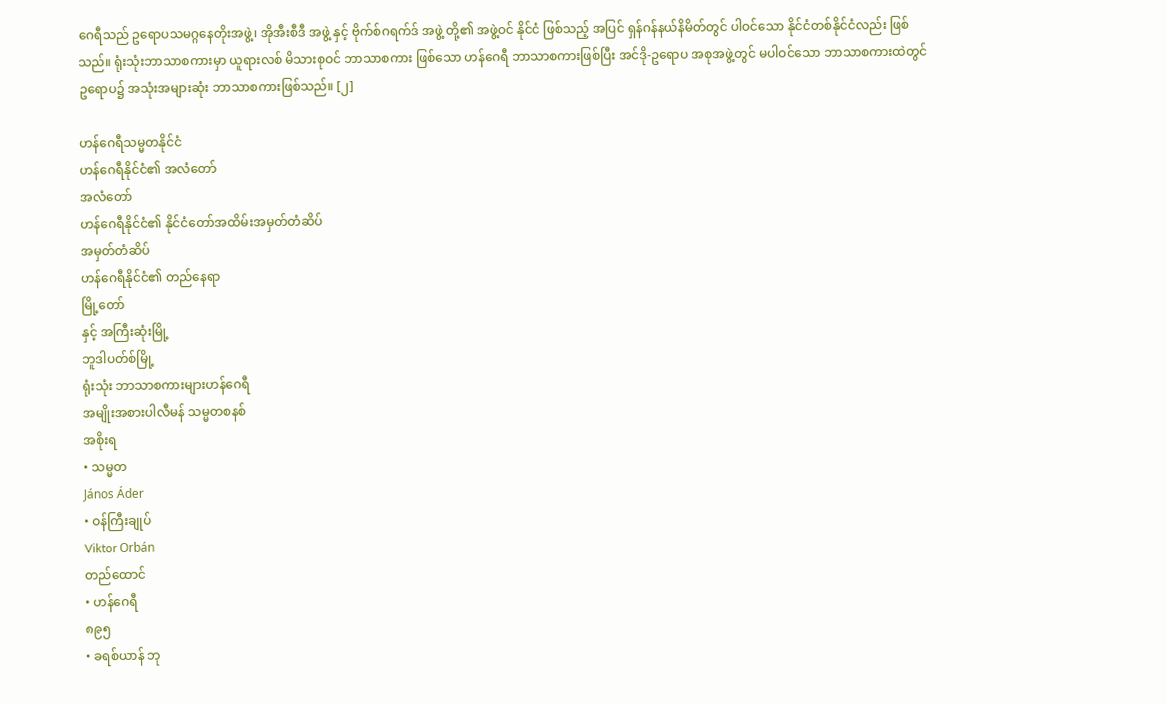ဂေရီသည် ဥရောပသမဂ္ဂနေတိုးအဖွဲ့၊ အိုအီးစီဒီ အဖွဲ့ နှင့် ဗိုက်စ်ဂရက်ဒ် အဖွဲ့ တို့၏ အဖွဲ့ဝင် နိုင်ငံ ဖြစ်သည့် အပြင် ရှန်ဂန်နယ်နိမိတ်တွင် ပါဝင်သော နိုင်ငံတစ်နိုင်ငံလည်း ဖြစ်သည်။ ရုံးသုံးဘာသာစကားမှာ ယူရားလစ် မိသားစုဝင် ဘာသာစကား ဖြစ်သော ဟန်ဂေရီ ဘာသာစကားဖြစ်ပြီး အင်ဒို-ဥရောပ အစုအဖွဲ့တွင် မပါဝင်သော ဘာသာစကားထဲတွင် ဥရောပ၌ အသုံးအများဆုံး ဘာသာစကားဖြစ်သည်။ [၂]

ဟန်ဂေရီသမ္မတနိုင်ငံ
ဟန်ဂေရီနိုင်ငံ၏ အလံတော်
အလံတော်
ဟန်ဂေရီနိုင်ငံ၏ နိုင်ငံတော်အထိမ်းအမှတ်တံဆိပ်
အမှတ်တံဆိပ်
ဟန်ဂေရီနိုင်ငံ၏ တည်နေရာ
မြို့တော်
နှင့် အကြီးဆုံးမြို့
ဘူဒါပတ်စ်မြို့
ရုံးသုံး ဘာသာစကားများဟန်ဂေရီ
အမျိုးအစားပါလီမန် သမ္မတစနစ်
အစိုးရ
• သမ္မတ
János Áder
• ဝန်ကြီးချုပ်
Viktor Orbán
တည်ထောင်
• ဟန်ဂေရီ
၈၉၅
• ခရစ်ယာန် ဘု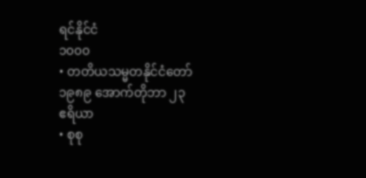ရင်နိုင်ငံ
၁၀၀၀
• တတိယသမ္မတနိုင်ငံတော်
၁၉၈၉ အောက်တိုဘာ ၂၃
ဧရိယာ
• စုစု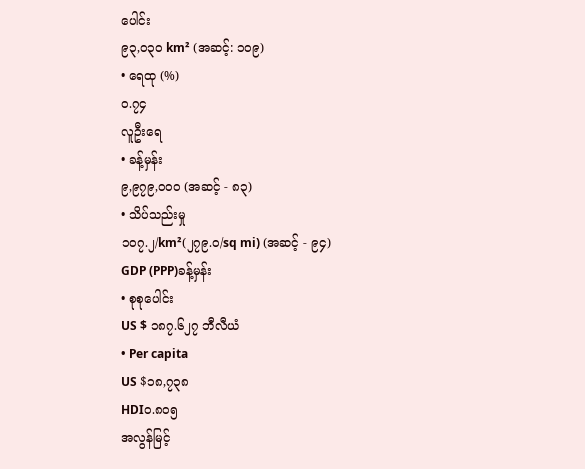ပေါင်း
၉၃,၀၃၀ km² (အဆင့်: ၁၀၉)
• ရေထု (%)
၀.၇၄
လူဦးရေ
• ခန့်မှန်း
၉,၉၇၉,၀၀၀ (အဆင့် - ၈၃)
• သိပ်သည်းမှု
၁၀၇.၂/km²(၂၇၉.၀/sq mi) (အဆင့် - ၉၄)
GDP (PPP)ခန့်မှန်း
• စုစုပေါင်း
US $ ၁၈၇.၆၂၇ ဘီလီယံ
• Per capita
US $၁၈,၇၃၈
HDI၀.၈၀၅
အလွန်မြင့်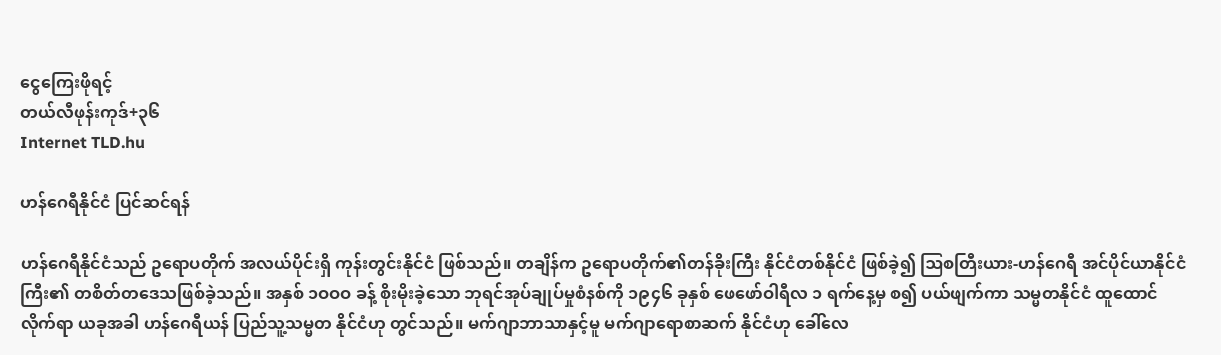ငွေကြေးဖိုရင့်
တယ်လီဖုန်းကုဒ်+၃၆
Internet TLD.hu

ဟန်ဂေရီနိုင်ငံ ပြင်ဆင်ရန်

ဟန်ဂေရီနိုင်ငံသည် ဥရောပတိုက် အလယ်ပိုင်းရှိ ကုန်းတွင်းနိုင်ငံ ဖြစ်သည်။ တချိန်က ဥရောပတိုက်၏တန်ခိုးကြီး နိုင်ငံတစ်နိုင်ငံ ဖြစ်ခဲ့၍ ဩစတြီးယား-ဟန်ဂေရီ အင်ပိုင်ယာနိုင်ငံကြီး၏ တစိတ်တဒေသဖြစ်ခဲ့သည်။ အနှစ် ၁ဝဝဝ ခန့် စိုးမိုးခဲ့သော ဘုရင်အုပ်ချုပ်မှုစံနစ်ကို ၁၉၄၆ ခုနှစ် ဖေဖော်ဝါရီလ ၁ ရက်နေ့မှ စ၍ ပယ်ဖျက်ကာ သမ္မတနိုင်ငံ ထူထောင်လိုက်ရာ ယခုအခါ ဟန်ဂေရီယန် ပြည်သူ့သမ္မတ နိုင်ငံဟု တွင်သည်။ မက်ဂျာဘာသာနှင့်မူ မက်ဂျာရောစာဆက် နိုင်ငံဟု ခေါ်လေ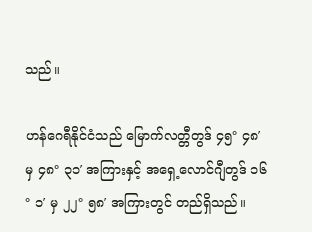သည်။

ဟန်ဂေရီနိုင်ငံသည် မြောက်လတ္တီတွဒ် ၄၅° ၄၈′ မှ ၄၈° ၃၁′ အကြားနှင့် အရှေ့လောင်ဂျီတွဒ် ၁၆° ၁′ မှ ၂၂° ၅၈′ အကြားတွင် တည်ရှိသည်။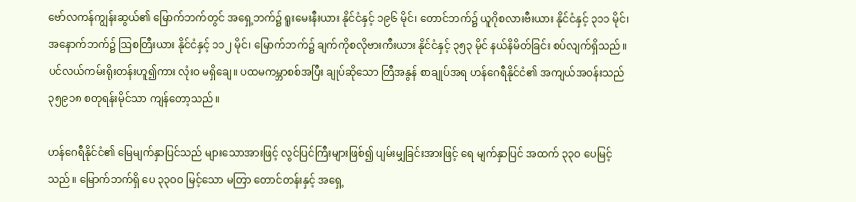ဗော်လကန်ကျွန်းဆွယ်၏ မြောက်ဘက်တွင် အရှေ့ဘက်၌ ရူးမေးနီးယား နိုင်ငံနှင့် ၁၉၆ မိုင်၊ တောင်ဘက်၌ ယူဂိုစလားဗီးယား နိုင်ငံနှင့် ၃၁၁ မိုင်၊ အနောက်ဘက်၌ ဩစတြီးယား နိုင်ငံနှင့် ၁၁၂ မိုင်၊ မြောက်ဘက်၌ ချက်ကိုစလိုဗားကီးယား နိုင်ငံနှင့် ၃၅၃ မိုင် နယ်နိမိတ်ခြင်း စပ်လျက်ရှိသည်။ ပင်လယ်ကမ်းရိုးတန်းဟူ၍ကား လုံးဝ မရှိချေ။ ပထမကမ္ဘာစစ်အပြီး ချုပ်ဆိုသော တြီအနွန် စာချုပ်အရ ဟန်ဂေရီနိုင်ငံ၏ အကျယ်အဝန်းသည် ၃၅၉၁၈ စတုရန်းမိုင်သာ ကျန်တော့သည်။

ဟန်ဂေရီနိုင်ငံ၏ မြေမျက်နှာပြင်သည် များသောအားဖြင့် လွင်ပြင်ကြီးများဖြစ်၍ ပျမ်းမျှခြင်းအားဖြင့် ရေ မျက်နှာပြင် အထက် ၃၃ဝ ပေမြင့်သည်။ မြောက်ဘက်ရှိ ပေ ၃၃ဝဝ မြင့်သော မတြာ တောင်တန်းနှင့် အရှေ့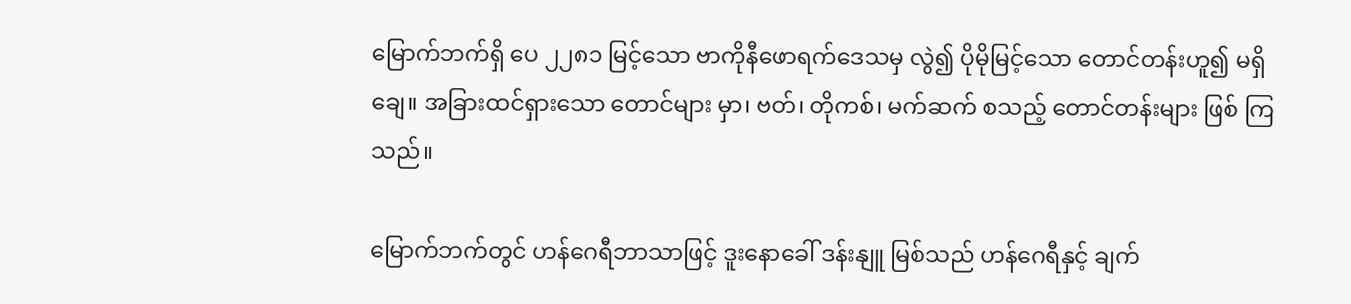မြောက်ဘက်ရှိ ပေ ၂၂၈၁ မြင့်သော ဗာကိုနီဖောရက်ဒေသမှ လွဲ၍ ပိုမိုမြင့်သော တောင်တန်းဟူ၍ မရှိ ချေ။ အခြားထင်ရှားသော တောင်များ မှာ၊ ဗတ်၊ တိုကစ်၊ မက်ဆက် စသည့် တောင်တန်းများ ဖြစ် ကြသည်။

မြောက်ဘက်တွင် ဟန်ဂေရီဘာသာဖြင့် ဒူးနောခေါ် ဒန်းနျူ မြစ်သည် ဟန်ဂေရီနှင့် ချက်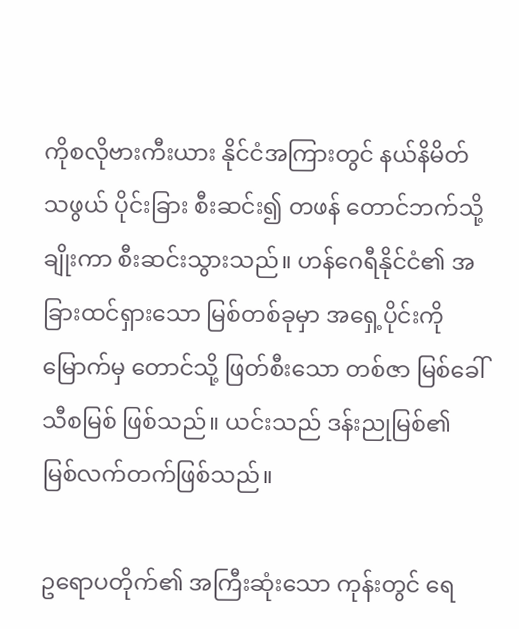ကိုစလိုဗားကီးယား နိုင်ငံအကြားတွင် နယ်နိမိတ်သဖွယ် ပိုင်းခြား စီးဆင်း၍ တဖန် တောင်ဘက်သို့ ချိုးကာ စီးဆင်းသွားသည်။ ဟန်ဂေရီနိုင်ငံ၏ အခြားထင်ရှားသော မြစ်တစ်ခုမှာ အရှေ့ပိုင်းကို မြောက်မှ တောင်သို့ ဖြတ်စီးသော တစ်ဇာ မြစ်ခေါ် သီစမြစ် ဖြစ်သည်။ ယင်းသည် ဒန်းညုမြစ်၏ မြစ်လက်တက်ဖြစ်သည်။

ဥရောပတိုက်၏ အကြီးဆုံးသော ကုန်းတွင် ရေ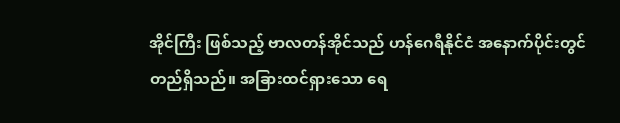အိုင်ကြီး ဖြစ်သည့် ဗာလတန်အိုင်သည် ဟန်ဂေရီနိုင်ငံ အနောက်ပိုင်းတွင် တည်ရှိသည်။ အခြားထင်ရှားသော ရေ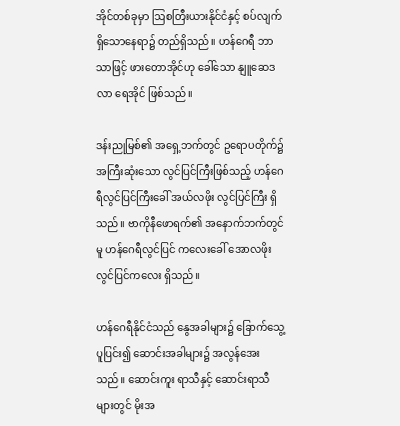အိုင်တစ်ခုမှာ ဩစတြီးယားနိုင်ငံနှင့် စပ်လျက် ရှိသောနေရာ၌ တည်ရှိသည်။ ဟန်ဂေရီ ဘာသာဖြင့် ဖားတောအိုင်ဟု ခေါ်သော နျူဆေဒလာ ရေအိုင် ဖြစ်သည်။

ဒန်းညုမြစ်၏ အရှေ့ဘက်တွင် ဥရောပတိုက်၌ အကြီးဆုံးသော လွင်ပြင်ကြီးဖြစ်သည့် ဟန်ဂေရီလွင်ပြင်ကြီးခေါ် အယ်လဖိုး လွင်ပြင်ကြီး ရှိသည်။ ဗာကိုနီဖောရက်၏ အနောက်ဘက်တွင်မူ ဟန်ဂေရီလွင်ပြင် ကလေးခေါ် အောလဖိုး လွင်ပြင်ကလေး ရှိသည်။

ဟန်ဂေရီနိုင်ငံသည် နွေအခါများ၌ ခြောက်သွေ့ပူပြင်း၍ ဆောင်းအခါများ၌ အလွန်အေးသည်။ ဆောင်းကူး ရာသီနှင့် ဆောင်းရာသီများတွင် မိုးအ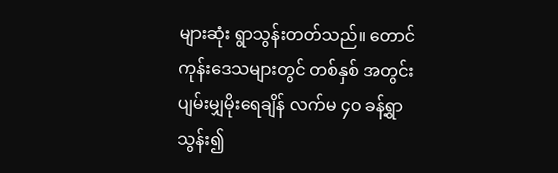များဆုံး ရွာသွန်းတတ်သည်။ တောင်ကုန်းဒေသများတွင် တစ်နှစ် အတွင်း ပျမ်းမျှမိုးရေချိန် လက်မ ၄ဝ ခန့်ရွာသွန်း၍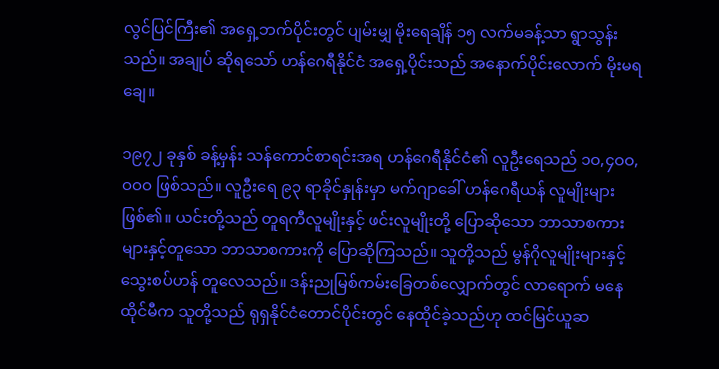လွင်ပြင်ကြီး၏ အရှေ့ဘက်ပိုင်းတွင် ပျမ်းမျှ မိုးရေချိန် ၁၅ လက်မခန့်သာ ရွာသွန်းသည်။ အချုပ် ဆိုရသော် ဟန်ဂေရီနိုင်ငံ အရှေ့ပိုင်းသည် အနောက်ပိုင်းလောက် မိုးမရချေ။

၁၉၇၂ ခုနှစ် ခန့်မှန်း သန်ကောင်စာရင်းအရ ဟန်ဂေရီနိုင်ငံ၏ လူဦးရေသည် ၁ဝ,၄ဝဝ,ဝဝဝ ဖြစ်သည်။ လူဦးရေ ၉၃ ရာခိုင်နှုန်းမှာ မက်ဂျာခေါ် ဟန်ဂေရီယန် လူမျိုးများဖြစ်၏။ ယင်းတို့သည် တူရကီလူမျိုးနှင့် ဖင်းလူမျိုးတို့ ပြောဆိုသော ဘာသာစကားများနှင့်တူသော ဘာသာစကားကို ပြောဆိုကြသည်။ သူတို့သည် မွန်ဂိုလူမျိုးများနှင့် သွေးစပ်ဟန် တူလေသည်။ ဒန်းညုမြစ်ကမ်းခြေတစ်လျှောက်တွင် လာရောက် မနေထိုင်မီက သူတို့သည် ရုရှနိုင်ငံတောင်ပိုင်းတွင် နေထိုင်ခဲ့သည်ဟု ထင်မြင်ယူဆ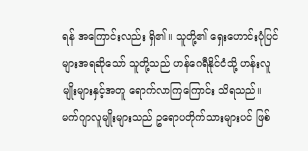ရန် အကြောင်းလည်း ရှိ၏။ သူတို့၏ ရှေးဟောင်းပုံပြင်များအရဆိုသော် သူတို့သည် ဟန်ဂေရီနိုင်ငံသို့ ဟန်းလူမျိုးများနှင့်အတူ ရောက်လာကြကြောင်း သိရသည်။ မက်ဂျာလူမျိုးများသည် ဥရောပတိုက်သားများပင် ဖြစ်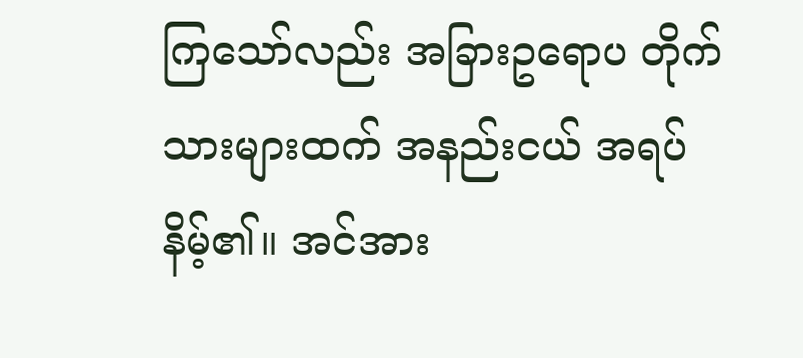ကြသော်လည်း အခြားဥရောပ တိုက်သားများထက် အနည်းငယ် အရပ်နိမ့်၏။ အင်အား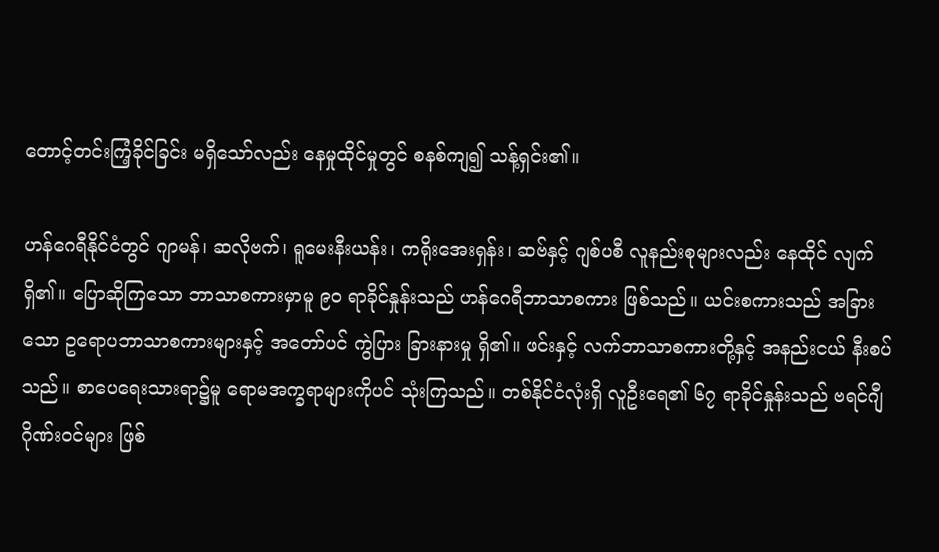တောင့်တင်းကြံ့ခိုင်ခြင်း မရှိသော်လည်း နေမှုထိုင်မှုတွင် စနစ်ကျ၍ သန့်ရှင်း၏။

ဟန်ဂေရီနိုင်ငံတွင် ဂျာမန်၊ ဆလိုဗက်၊ ရူမေးနီးယန်း၊ ကရိုးအေးရှန်း၊ ဆဗ်နှင့် ဂျစ်ပစီ လူနည်းစုများလည်း နေထိုင် လျက်ရှိ၏။ ပြောဆိုကြသော ဘာသာစကားမှာမူ ၉ဝ ရာခိုင်နှုန်းသည် ဟန်ဂေရီဘာသာစကား ဖြစ်သည်။ ယင်းစကားသည် အခြားသော ဥရောပဘာသာစကားများနှင့် အတော်ပင် ကွဲပြား ခြားနားမှု ရှိ၏။ ဖင်းနှင့် လက်ဘာသာစကားတို့နှင့် အနည်းငယ် နီးစပ်သည်။ စာပေရေးသားရာ၌မူ ရောမအက္ခရာများကိုပင် သုံးကြသည်။ တစ်နိုင်ငံလုံးရှိ လူဦးရေ၏ ၆၇ ရာခိုင်နှုန်းသည် ဗရင်ဂျီဂိုဏ်းဝင်များ ဖြစ်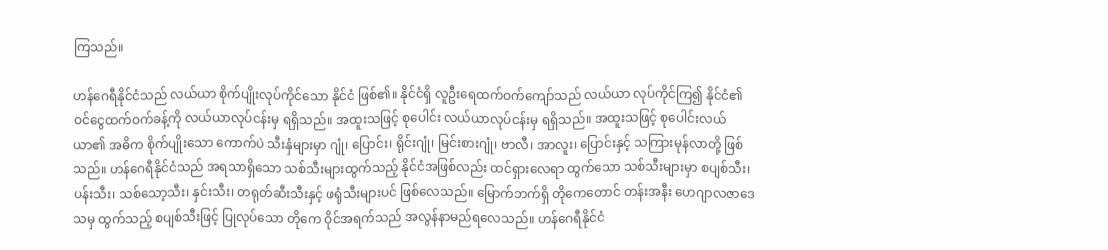ကြသည်။

ဟန်ဂေရီနိုင်ငံသည် လယ်ယာ စိုက်ပျိုးလုပ်ကိုင်သော နိုင်ငံ ဖြစ်၏။ နိုင်ငံရှိ လူဦးရေထက်ဝက်ကျော်သည် လယ်ယာ လုပ်ကိုင်ကြ၍ နိုင်ငံ၏ ဝင်ငွေထက်ဝက်ခန့်ကို လယ်ယာလုပ်ငန်းမှ ရရှိသည်။ အထူးသဖြင့် စုပေါင်း လယ်ယာလုပ်ငန်းမှ ရရှိသည်။ အထူးသဖြင့် စုပေါင်းလယ်ယာ၏ အဓိက စိုက်ပျိုးသော ကောက်ပဲ သီးနှံများမှာ ဂျုံ၊ ပြောင်း၊ ရိုင်းဂျုံ၊ မြင်းစားဂျုံ၊ ဗာလီ၊ အာလူး၊ ပြောင်းနှင့် သကြားမုန်လာတို့ ဖြစ်သည်။ ဟန်ဂေရီနိုင်ငံသည် အရသာရှိသော သစ်သီးများထွက်သည့် နိုင်ငံအဖြစ်လည်း ထင်ရှားလေရာ ထွက်သော သစ်သီးများမှာ စပျစ်သီး၊ ပန်းသီး၊ သစ်သော့သီး၊ နှင်းသီး၊ တရုတ်ဆီးသီးနှင့် ဖရုံသီးများပင် ဖြစ်လေသည်။ မြောက်ဘက်ရှိ တိုကေတောင် တန်းအနီး ဟေဂျာလဇာဒေသမှ ထွက်သည့် စပျစ်သီးဖြင့် ပြုလုပ်သော တိုကေ ဝိုင်အရက်သည် အလွန်နာမည်ရလေသည်။ ဟန်ဂေရီနိုင်ငံ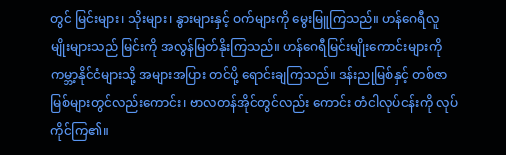တွင် မြင်းများ၊ သိုးများ၊ နွားများနှင့် ဝက်များကို မွေးမြူကြသည်။ ဟန်ဂေရီလူမျိုးများသည် မြင်းကို အလွန်မြတ်နိုးကြသည်။ ဟန်ဂေရီမြင်းမျိုးကောင်းများကို ကမ္ဘာ့နိုင်ငံများသို့ အများအပြား တင်ပို့ ရောင်းချကြသည်။ ဒန်းညုမြစ်နှင့် တစ်ဇာမြစ်များတွင်လည်းကောင်း၊ ဗာလတန်အိုင်တွင်လည်း ကောင်း တံငါလုပ်ငန်းကို လုပ်ကိုင်ကြ၏။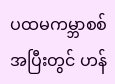ပထမကမ္ဘာစစ်အပြီးတွင် ဟန်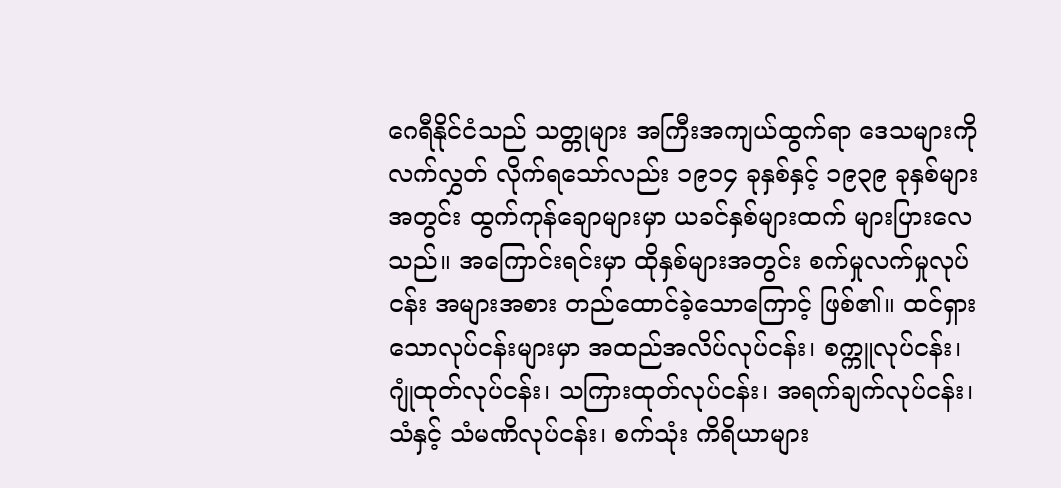ဂေရီနိုင်ငံသည် သတ္တုများ အကြီးအကျယ်ထွက်ရာ ဒေသများကို လက်လွှတ် လိုက်ရသော်လည်း ၁၉၁၄ ခုနှစ်နှင့် ၁၉၃၉ ခုနှစ်များအတွင်း ထွက်ကုန်ချောများမှာ ယခင်နှစ်များထက် များပြားလေသည်။ အကြောင်းရင်းမှာ ထိုနှစ်များအတွင်း စက်မှုလက်မှုလုပ်ငန်း အများအစား တည်ထောင်ခဲ့သောကြောင့် ဖြစ်၏။ ထင်ရှားသောလုပ်ငန်းများမှာ အထည်အလိပ်လုပ်ငန်း၊ စက္ကူလုပ်ငန်း၊ ဂျုံထုတ်လုပ်ငန်း၊ သကြားထုတ်လုပ်ငန်း၊ အရက်ချက်လုပ်ငန်း၊ သံနှင့် သံမဏိလုပ်ငန်း၊ စက်သုံး ကိရိယာများ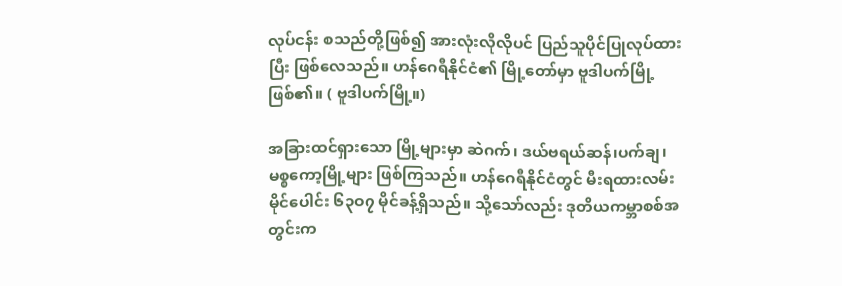လုပ်ငန်း စသည်တို့ဖြစ်၍ အားလုံးလိုလိုပင် ပြည်သူပိုင်ပြုလုပ်ထားပြီး ဖြစ်လေသည်။ ဟန်ဂေရီနိုင်ငံ၏ မြို့တော်မှာ ဗူဒါပက်မြို့ ဖြစ်၏။ ( ဗူဒါပက်မြို့။)

အခြားထင်ရှားသော မြို့များမှာ ဆဲဂက်၊ ဒယ်ဗရယ်ဆန်၊ပက်ချ၊ မစ္စကော့မြို့များ ဖြစ်ကြသည်။ ဟန်ဂေရီနိုင်ငံတွင် မီးရထားလမ်းမိုင်ပေါင်း ၆၃ဝ၇ မိုင်ခန့်ရှိသည်။ သို့သော်လည်း ဒုတိယကမ္ဘာစစ်အတွင်းက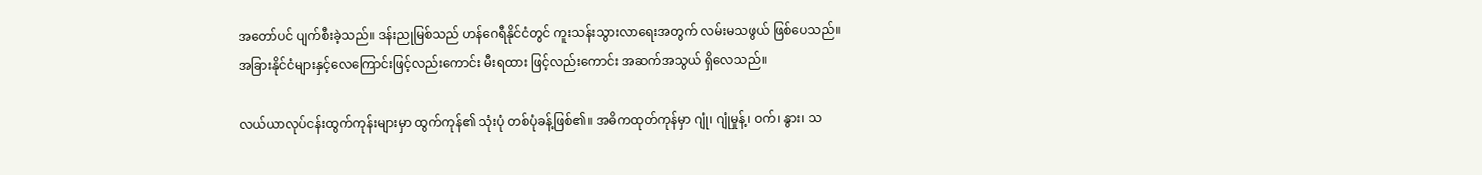အတော်ပင် ပျက်စီးခဲ့သည်။ ဒန်းညုမြစ်သည် ဟန်ဂေရီနိုင်ငံတွင် ကူးသန်းသွားလာရေးအတွက် လမ်းမသဖွယ် ဖြစ်ပေသည်။ အခြားနိုင်ငံများနှင့်လေကြောင်းဖြင့်လည်းကောင်း မီးရထား ဖြင့်လည်းကောင်း အဆက်အသွယ် ရှိလေသည်။

လယ်ယာလုပ်ငန်းထွက်ကုန်းများမှာ ထွက်ကုန်၏ သုံးပုံ တစ်ပုံခန့်ဖြစ်၏။ အဓိကထုတ်ကုန်မှာ ဂျုံ၊ ဂျုံမှုန့်၊ ဝက်၊ နွား၊ သ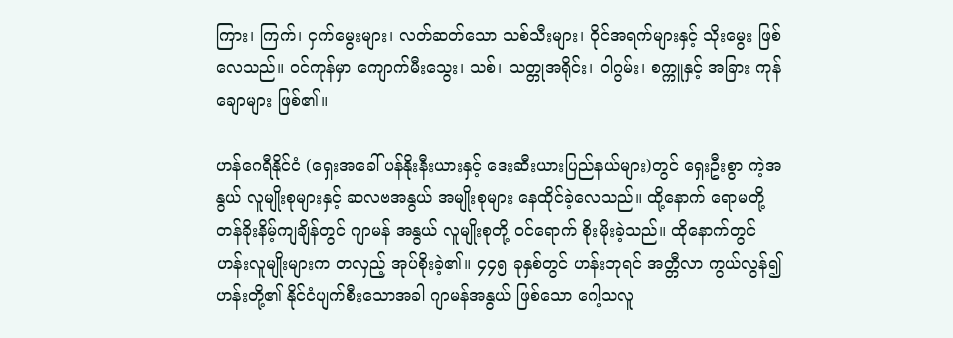ကြား၊ ကြက်၊ ငှက်မွေးများ၊ လတ်ဆတ်သော သစ်သီးများ၊ ဝိုင်အရက်များနှင့် သိုးမွေး ဖြစ် လေသည်။ ဝင်ကုန်မှာ ကျောက်မီးသွေး၊ သစ်၊ သတ္တုအရိုင်း၊ ဝါဂွမ်း၊ စက္ကူနှင့် အခြား ကုန်ချောများ ဖြစ်၏။

ဟန်ဂေရီနိုင်ငံ (ရှေးအခေါ် ပန်နိုးနီးယားနှင့် ဒေးဆီးယားပြည်နယ်များ)တွင် ရှေးဦးစွာ ကဲ့အနွယ် လူမျိုးစုများနှင့် ဆလဗအနွယ် အမျိုးစုများ နေထိုင်ခဲ့လေသည်။ ထို့နောက် ရောမတို့ တန်ခိုးနိမ့်ကျချိန်တွင် ဂျာမန် အနွယ် လူမျိုးစုတို့ ဝင်ရောက် စိုးမိုးခဲ့သည်။ ထိုနောက်တွင် ဟန်းလူမျိုးများက တလှည့် အုပ်စိုးခဲ့၏။ ၄၄၅ ခုနှစ်တွင် ဟန်းဘုရင် အတ္တီလာ ကွယ်လွန်၍ ဟန်းတို့၏ နိုင်ငံပျက်စီးသောအခါ ဂျာမန်အနွယ် ဖြစ်သော ဂေါ့သလူ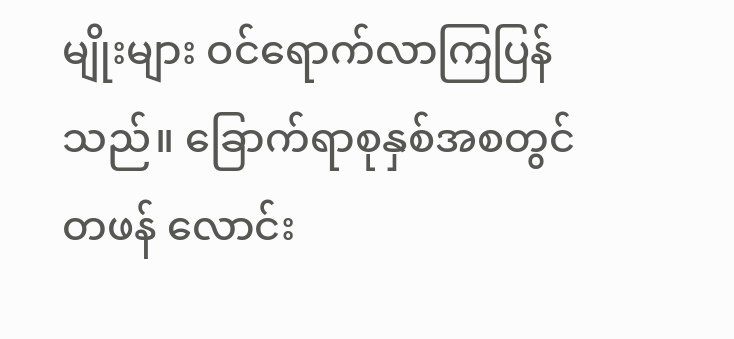မျိုးများ ဝင်ရောက်လာကြပြန်သည်။ ခြောက်ရာစုနှစ်အစတွင် တဖန် လောင်း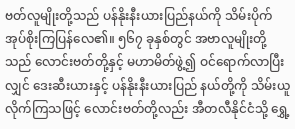ဗတ်လူမျိုးတို့သည် ပန်နိုးနီးယားပြည်နယ်ကို သိမ်းပိုက် အုပ်စိုးကြပြန်လေ၏။ ၅၆၇ ခုနှစ်တွင် အဗာလူမျိုးတို့သည် လောင်းဗတ်တို့နှင့် မဟာမိတ်ဖွဲ့၍ ဝင်ရောက်လာပြီးလျှင် ဒေးဆီးယားနှင့် ပန်နိုးနီးယားပြည် နယ်တို့ကို သိမ်းယူလိုက်ကြသဖြင့် လောင်းဗတ်တို့လည်း အီတလီနိုင်ငံသို့ ရွှေ့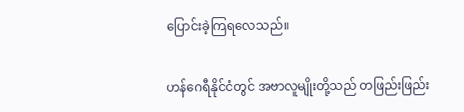ပြောင်းခဲ့ကြရလေသည်။

ဟန်ဂေရီနိုင်ငံတွင် အဗာလူမျိုးတို့သည် တဖြည်းဖြည်း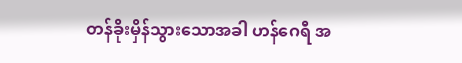တန်ခိုးမှိန်သွားသောအခါ ဟန်ဂေရီ အ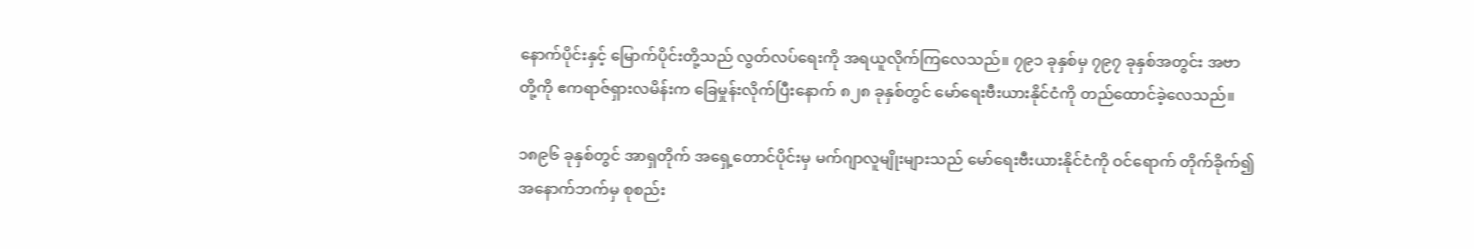နောက်ပိုင်းနှင့် မြောက်ပိုင်းတို့သည် လွတ်လပ်ရေးကို အရယူလိုက်ကြလေသည်။ ၇၉၁ ခုနှစ်မှ ၇၉၇ ခုနှစ်အတွင်း အဗာ တို့ကို ဧကရာဇ်ရှားလမိန်းက ခြေမှုန်းလိုက်ပြီးနောက် ၈၂၈ ခုနှစ်တွင် မော်ရေးဗီးယားနိုင်ငံကို တည်ထောင်ခဲ့လေသည်။

၁၈၉၆ ခုနှစ်တွင် အာရှတိုက် အရှေ့တောင်ပိုင်းမှ မက်ဂျာလူမျိုးများသည် မော်ရေးဗီးယားနိုင်ငံကို ဝင်ရောက် တိုက်ခိုက်၍ အနောက်ဘက်မှ စုစည်း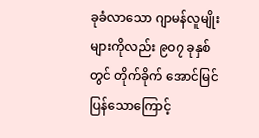ခုခံလာသော ဂျာမန်လူမျိုးများကိုလည်း ၉ဝ၇ ခုနှစ်တွင် တိုက်ခိုက် အောင်မြင်ပြန်သောကြောင့်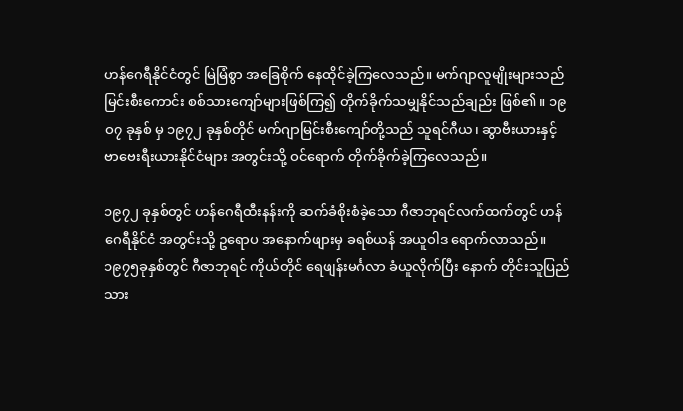ဟန်ဂေရီနိုင်ငံတွင် မြဲမြံစွာ အခြေစိုက် နေထိုင်ခဲ့ကြလေသည်။ မက်ဂျာလူမျိုးများသည် မြင်းစီးကောင်း စစ်သားကျော်များဖြစ်ကြ၍ တိုက်ခိုက်သမျှနိုင်သည်ချည်း ဖြစ်၏။ ၁၉ဝ၇ ခုနှစ် မှ ၁၉၇၂ ခုနှစ်တိုင် မက်ဂျာမြင်းစီးကျော်တို့သည် သူရင်ဂီယ၊ ဆွာဗီးယားနှင့် ဗာဗေးရီးယားနိုင်ငံများ အတွင်းသို့ ဝင်ရောက် တိုက်ခိုက်ခဲ့ကြလေသည်။

၁၉၇၂ ခုနှစ်တွင် ဟန်ဂေရီထီးနန်းကို ဆက်ခံစိုးစံခဲ့သော ဂီဇာဘုရင်လက်ထက်တွင် ဟန်ဂေရီနိုင်ငံ အတွင်းသို့ ဥရောပ အနောက်ဖျားမှ ခရစ်ယန် အယူဝါဒ ရောက်လာသည်။ ၁၉၇၅ခုနှစ်တွင် ဂီဇာဘုရင် ကိုယ်တိုင် ရေဖျန်းမင်္ဂလာ ခံယူလိုက်ပြီး နောက် တိုင်းသူပြည်သား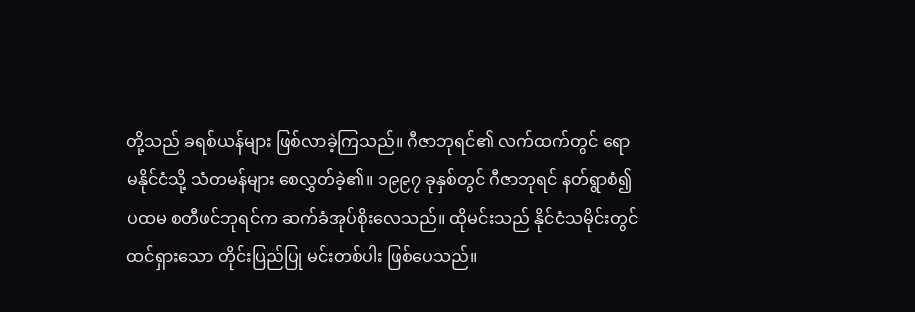တို့သည် ခရစ်ယန်များ ဖြစ်လာခဲ့ကြသည်။ ဂီဇာဘုရင်၏ လက်ထက်တွင် ရောမနိုင်ငံသို့ သံတမန်များ စေလွှတ်ခဲ့၏။ ၁၉၉၇ ခုနှစ်တွင် ဂီဇာဘုရင် နတ်ရွာစံ၍ ပထမ စတီဖင်ဘုရင်က ဆက်ခံအုပ်စိုးလေသည်။ ထိုမင်းသည် နိုင်ငံသမိုင်းတွင် ထင်ရှားသော တိုင်းပြည်ပြု မင်းတစ်ပါး ဖြစ်ပေသည်။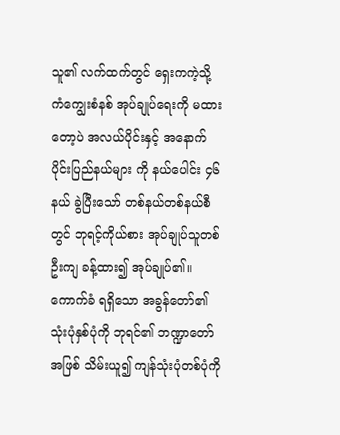သူ၏ လက်ထက်တွင် ရှေးကကဲ့သို့ ကံကျွေးစံနစ် အုပ်ချုပ်ရေးကို မထားတော့ပဲ အလယ်ပိုင်းနှင့် အနောက်ပိုင်းပြည်နယ်များ ကို နယ်ပေါင်း ၄၆ နယ် ခွဲပြီးသော် တစ်နယ်တစ်နယ်စီတွင် ဘုရင့်ကိုယ်စား အုပ်ချုပ်သူတစ်ဦးကျ ခန့်ထား၍ အုပ်ချုပ်၏။ ကောက်ခံ ရရှိသော အခွန်တော်၏ သုံးပုံနှစ်ပုံကို ဘုရင်၏ ဘဏ္ဍာတော်အဖြစ် သိမ်းယူ၍ ကျန်သုံးပုံတစ်ပုံကို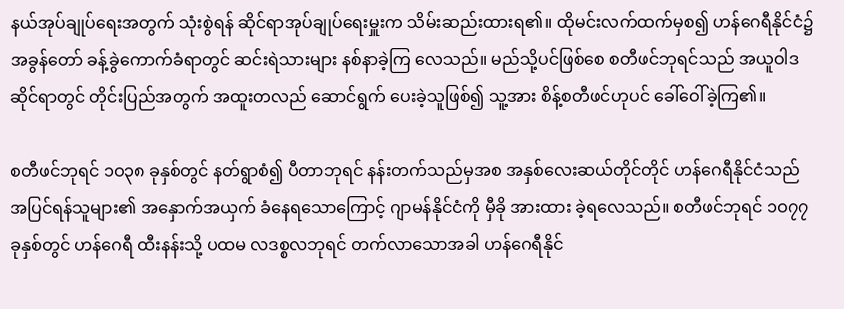နယ်အုပ်ချုပ်ရေးအတွက် သုံးစွဲရန် ဆိုင်ရာအုပ်ချုပ်ရေးမှူးက သိမ်းဆည်းထားရ၏။ ထိုမင်းလက်ထက်မှစ၍ ဟန်ဂေရီနိုင်ငံ၌ အခွန်တော် ခန့်ခွဲကောက်ခံရာတွင် ဆင်းရဲသားများ နစ်နာခဲ့ကြ လေသည်။ မည်သို့ပင်ဖြစ်စေ စတီဖင်ဘုရင်သည် အယူဝါဒဆိုင်ရာတွင် တိုင်းပြည်အတွက် အထူးတလည် ဆောင်ရွက် ပေးခဲ့သူဖြစ်၍ သူ့အား စိန့်စတီဖင်ဟုပင် ခေါ်ဝေါ်ခဲ့ကြ၏။

စတီဖင်ဘုရင် ၁ဝ၃၈ ခုနှစ်တွင် နတ်ရွာစံ၍ ပီတာဘုရင် နန်းတက်သည်မှအစ အနှစ်လေးဆယ်တိုင်တိုင် ဟန်ဂေရီနိုင်ငံသည် အပြင်ရန်သူများ၏ အနှောက်အယှက် ခံနေရသောကြောင့် ဂျာမန်နိုင်ငံကို မှီခို အားထား ခဲ့ရလေသည်။ စတီဖင်ဘုရင် ၁ဝ၇၇ ခုနှစ်တွင် ဟန်ဂေရီ ထီးနန်းသို့ ပထမ လဒစ္စလဘုရင် တက်လာသောအခါ ဟန်ဂေရီနိုင်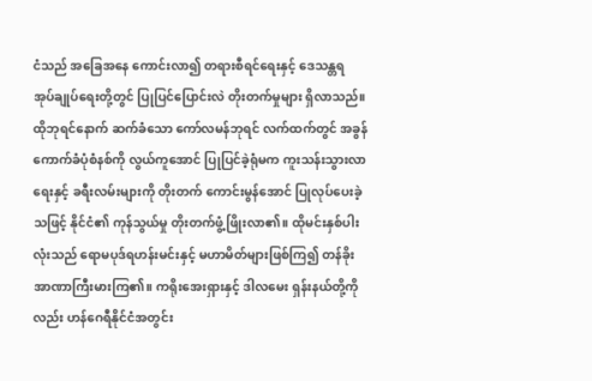ငံသည် အခြေအနေ ကောင်းလာ၍ တရားစီရင်ရေးနှင့် ဒေသန္တရ အုပ်ချုပ်ရေးတို့တွင် ပြုပြင်ပြောင်းလဲ တိုးတက်မှုများ ရှိလာသည်။ ထိုဘုရင်နောက် ဆက်ခံသော ကော်လမန်ဘုရင် လက်ထက်တွင် အခွန်ကောက်ခံပုံစံနစ်ကို လွယ်ကူအောင် ပြုပြင်ခဲ့ရုံမက ကူးသန်းသွားလာရေးနှင့် ခရီးလမ်းများကို တိုးတက် ကောင်းမွန်အောင် ပြုလုပ်ပေးခဲ့သဖြင့် နိုင်ငံ၏ ကုန်သွယ်မှု တိုးတက်ဖွံ့ဖြိုးလာ၏။ ထိုမင်းနှစ်ပါးလုံးသည် ရောမပုဒ်ရဟန်းမင်းနှင့် မဟာမိတ်များဖြစ်ကြ၍ တန်ခိုးအာဏာကြီးမားကြ၏။ ကရိုးအေးရှားနှင့် ဒါလမေး ရှန်းနယ်တို့ကိုလည်း ဟန်ဂေရီနိုင်ငံအတွင်း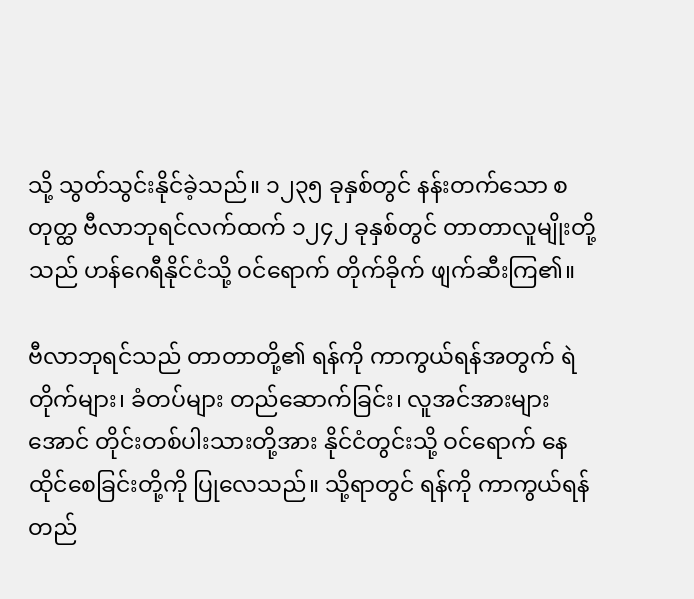သို့ သွတ်သွင်းနိုင်ခဲ့သည်။ ၁၂၃၅ ခုနှစ်တွင် နန်းတက်သော စတုတ္ထ ဗီလာဘုရင်လက်ထက် ၁၂၄၂ ခုနှစ်တွင် တာတာလူမျိုးတို့သည် ဟန်ဂေရီနိုင်ငံသို့ ဝင်ရောက် တိုက်ခိုက် ဖျက်ဆီးကြ၏။

ဗီလာဘုရင်သည် တာတာတို့၏ ရန်ကို ကာကွယ်ရန်အတွက် ရဲတိုက်များ၊ ခံတပ်များ တည်ဆောက်ခြင်း၊ လူအင်အားများအောင် တိုင်းတစ်ပါးသားတို့အား နိုင်ငံတွင်းသို့ ဝင်ရောက် နေထိုင်စေခြင်းတို့ကို ပြုလေသည်။ သို့ရာတွင် ရန်ကို ကာကွယ်ရန် တည်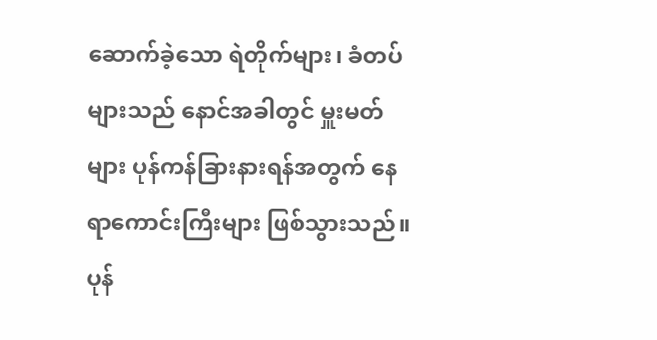ဆောက်ခဲ့သော ရဲတိုက်များ၊ ခံတပ်များသည် နောင်အခါတွင် မှူးမတ်များ ပုန်ကန်ခြားနားရန်အတွက် နေရာကောင်းကြီးများ ဖြစ်သွားသည်။ ပုန်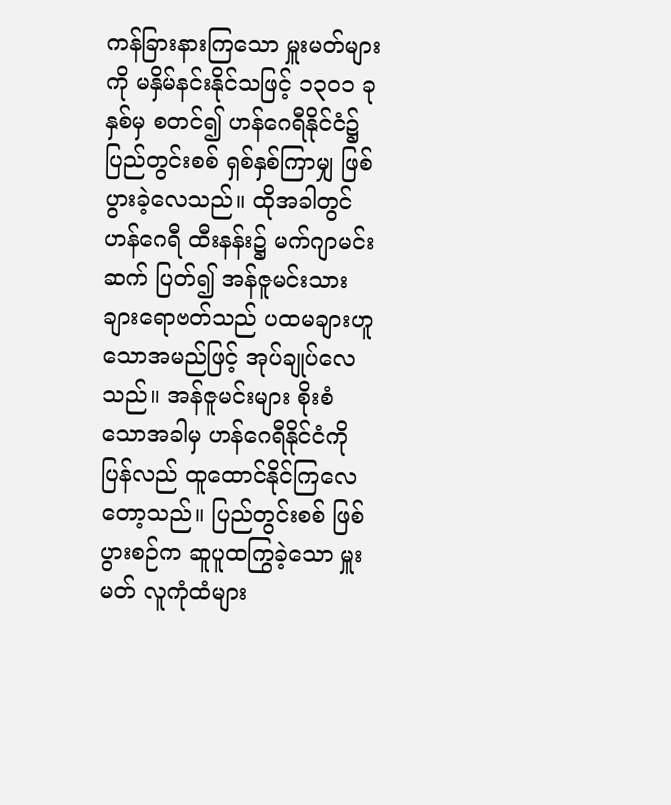ကန်ခြားနားကြသော မှူးမတ်များကို မနှိမ်နင်းနိုင်သဖြင့် ၁၃ဝ၁ ခုနှစ်မှ စတင်၍ ဟန်ဂေရီနိုင်ငံ၌ ပြည်တွင်းစစ် ရှစ်နှစ်ကြာမျှ ဖြစ်ပွားခဲ့လေသည်။ ထိုအခါတွင် ဟန်ဂေရီ ထီးနန်း၌ မက်ဂျာမင်းဆက် ပြတ်၍ အန်ဇူမင်းသား ချားရောဗတ်သည် ပထမချားဟူသောအမည်ဖြင့် အုပ်ချုပ်လေသည်။ အန်ဇူမင်းများ စိုးစံသောအခါမှ ဟန်ဂေရီနိုင်ငံကို ပြန်လည် ထူထောင်နိုင်ကြလေတော့သည်။ ပြည်တွင်းစစ် ဖြစ်ပွားစဉ်က ဆူပူထကြွခဲ့သော မှူးမတ် လူကုံထံများ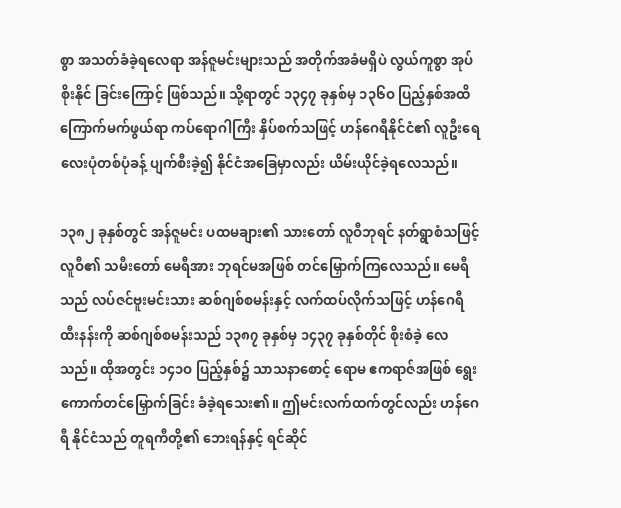စွာ အသတ်ခံခဲ့ရလေရာ အန်ဇူမင်းများသည် အတိုက်အခံမရှိပဲ လွယ်ကူစွာ အုပ်စိုးနိုင် ခြင်းကြောင့် ဖြစ်သည်။ သို့ရာတွင် ၁၃၄၇ ခုနှစ်မှ ၁၃၆ဝ ပြည့်နှစ်အထိ ကြောက်မက်ဖွယ်ရာ ကပ်ရောဂါကြီး နှိပ်စက်သဖြင့် ဟန်ဂေရီနိုင်ငံ၏ လူဦးရေ လေးပုံတစ်ပုံခန့် ပျက်စီးခဲ့၍ နိုင်ငံအခြေမှာလည်း ယိမ်းယိုင်ခဲ့ရလေသည်။

၁၃၈၂ ခုနှစ်တွင် အန်ဇူမင်း ပထမချား၏ သားတော် လူဝီဘုရင် နတ်ရွာစံသဖြင့် လူဝီ၏ သမီးတော် မေရီအား ဘုရင်မအဖြစ် တင်မြှောက်ကြလေသည်။ မေရီသည် လပ်ဇင်ဗူးမင်းသား ဆစ်ဂျစ်စမန်းနှင့် လက်ထပ်လိုက်သဖြင့် ဟန်ဂေရီ ထီးနန်းကို ဆစ်ဂျစ်စမန်းသည် ၁၃၈၇ ခုနှစ်မှ ၁၄၃၇ ခုနှစ်တိုင် စိုးစံခဲ့ လေသည်။ ထိုအတွင်း ၁၄၁ဝ ပြည့်နှစ်၌ သာသနာစောင့် ရောမ ဧကရာဇ်အဖြစ် ရွေးကောက်တင်မြှောက်ခြင်း ခံခဲ့ရသေး၏။ ဤမင်းလက်ထက်တွင်လည်း ဟန်ဂေရီ နိုင်ငံသည် တူရကီတို့၏ ဘေးရန်နှင့် ရင်ဆိုင်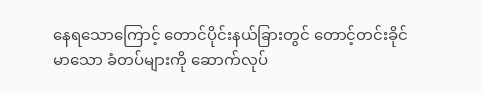နေရသောကြောင့် တောင်ပိုင်းနယ်ခြားတွင် တောင့်တင်းခိုင်မာသော ခံတပ်များကို ဆောက်လုပ်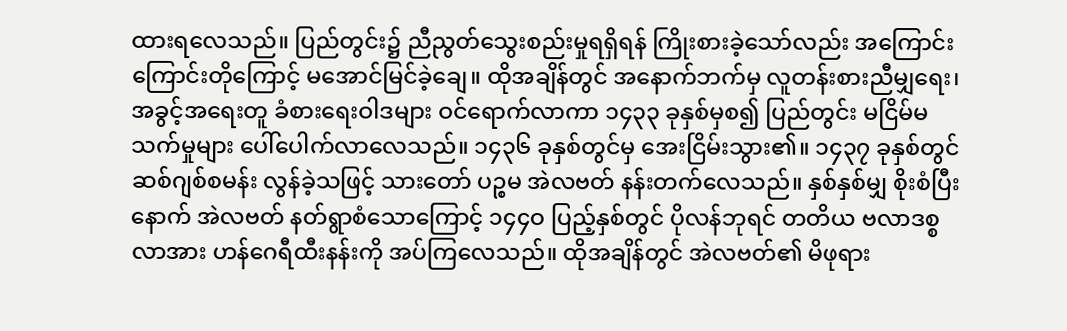ထားရလေသည်။ ပြည်တွင်း၌ ညီညွတ်သွေးစည်းမှုရရှိရန် ကြိုးစားခဲ့သော်လည်း အကြောင်းကြောင်းတိုကြောင့် မအောင်မြင်ခဲ့ချေ။ ထိုအချိန်တွင် အနောက်ဘက်မှ လူတန်းစားညီမျှရေး၊ အခွင့်အရေးတူ ခံစားရေးဝါဒများ ဝင်ရောက်လာကာ ၁၄၃၃ ခုနှစ်မှစ၍ ပြည်တွင်း မငြိမ်မသက်မှုများ ပေါ်ပေါက်လာလေသည်။ ၁၄၃၆ ခုနှစ်တွင်မှ အေးငြိမ်းသွား၏။ ၁၄၃၇ ခုနှစ်တွင် ဆစ်ဂျစ်စမန်း လွန်ခဲ့သဖြင့် သားတော် ပဉ္စမ အဲလဗတ် နန်းတက်လေသည်။ နှစ်နှစ်မျှ စိုးစံပြီးနောက် အဲလဗတ် နတ်ရွာစံသောကြောင့် ၁၄၄ဝ ပြည့်နှစ်တွင် ပိုလန်ဘုရင် တတိယ ဗလာဒစ္စလာအား ဟန်ဂေရီထီးနန်းကို အပ်ကြလေသည်။ ထိုအချိန်တွင် အဲလဗတ်၏ မိဖုရား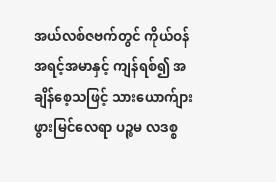အယ်လစ်ဇဗက်တွင် ကိုယ်ဝန် အရင့်အမာနှင့် ကျန်ရစ်၍ အချိန်စေ့သဖြင့် သားယောက်ျား ဖွားမြင်လေရာ ပဉ္စမ လဒစ္စ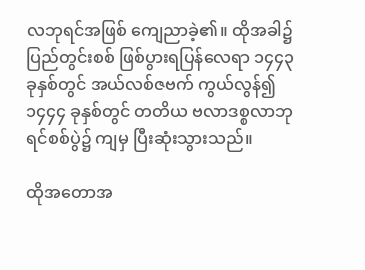လဘုရင်အဖြစ် ကျေညာခဲ့၏။ ထိုအခါ၌ ပြည်တွင်းစစ် ဖြစ်ပွားရပြန်လေရာ ၁၄၄၃ ခုနှစ်တွင် အယ်လစ်ဇဗက် ကွယ်လွန်၍ ၁၄၄၄ ခုနှစ်တွင် တတိယ ဗလာဒစ္စလာဘုရင်စစ်ပွဲ၌ ကျမှ ပြီးဆုံးသွားသည်။

ထိုအတောအ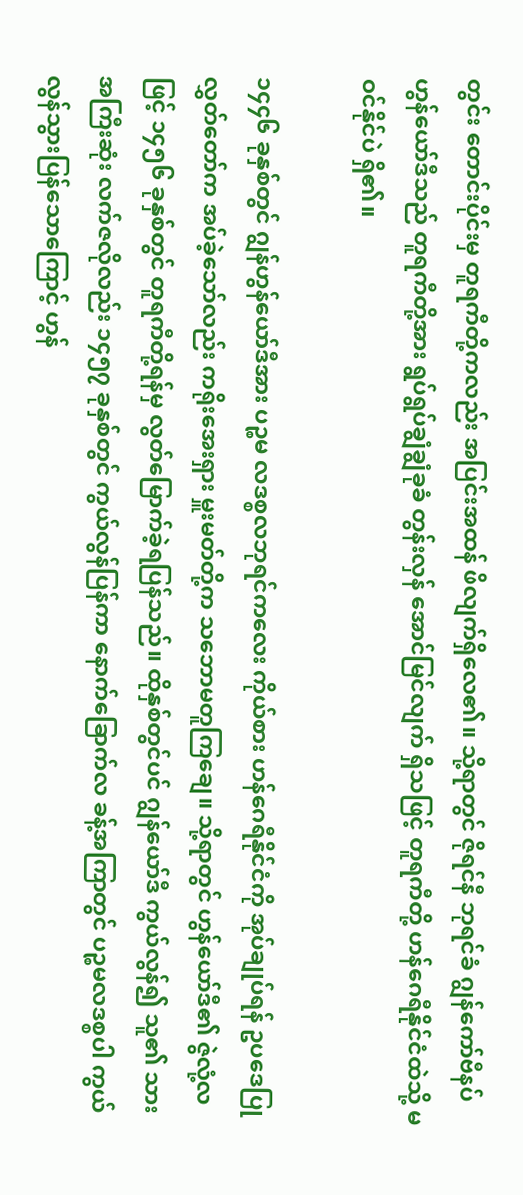တွင်း တောင်းပိုင်းမှ တူရကီတို့ကလည်း အပြင်းအထန် ဖိလျက်ရှိလေ၏။ သို့ရာတွင် ဇိုရင်နီ ဘုရင်ခံ ဂျွန်ကော်ဗီနပ် ဟွန်ယော်ဒီသည် တူရကီတို့အား ရွပ်ရွပ်ချွံချွံခုခံ တွန်းလှန် အောင်မြင်လျက် ရှိသဖြင့် တူရကီတို့ ဟန်ဂေရီနိုင်ငံထဲသို့ မဝင်နိုင်ပဲ ရှိ၏။

၁၄၄၆ ခုနှစ်တွင် ဂျွန်ဟွန်ယော်ဒီအား ပဉ္စမ လဒစ္စလဘုရင်ကလေး ကိုယ်စား ဟန်ဂေရီနိုင်ငံကို အုပ်ချုပ်ရန် ဥပဒေပြု လွှတ်တော်က အပ်ခဲ့သော်လည်း ကရိုးအေးရှား မှူးမတ်တို့က သဘောမတူကြချေ။ သို့ရာတွင် ဟွန်ယော်ဒီ၏ ဇွဲလုံ့လဖြင့် ၁၄၅၆ ခုနှစ်တွင် တူရကီတို့ရန်မှ လွတ်မြောက်ခဲ့ရပြန်သည်။ ထိုနှစ်တွင်ပင် ဂျွန်ယော်ဒီ ကွယ်လွန်၍ သူ၏ သားအကြီးဆုံး လက်ဇလိုလည်း ၁၄၅၇ ခုနှစ်တွင် ကွယ်လွန်ပြန်ကာ နောက်ခြောက်လ ခန့်အကြာတွင် ပဉ္စမလဒစ္စပါ ကွယ်လွန်သွားပြန်သောကြောင့် ဟွန်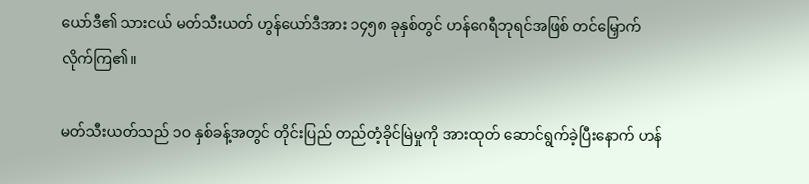ယော်ဒီ၏ သားငယ် မတ်သီးယတ် ဟွန်ယော်ဒီအား ၁၄၅၈ ခုနှစ်တွင် ဟန်ဂေရီဘုရင်အဖြစ် တင်မြှောက်လိုက်ကြ၏။

မတ်သီးယတ်သည် ၁ဝ နှစ်ခန့်အတွင် တိုင်းပြည် တည်တံ့ခိုင်မြဲမှုကို အားထုတ် ဆောင်ရွက်ခဲ့ပြီးနောက် ဟန်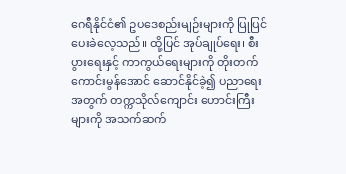ဂေရီနိုင်ငံ၏ ဥပဒေစည်းမျဉ်းများကို ပြုပြင်ပေးခဲလေ့သည်။ ထို့ပြင် အုပ်ချုပ်ရေး၊ စီးပွားရေးနှင့် ကာကွယ်ရေးများကို တိုးတက်ကောင်းမွန်အောင် ဆောင်နိုင်ခဲ့၍ ပညာရေးအတွက် တက္ကသိုလ်ကျောင်း ဟောင်းကြီးများကို အသက်ဆက်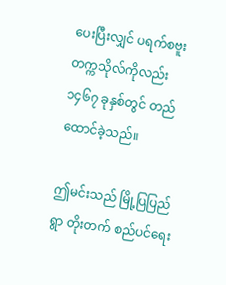ပေးပြီးလျှင် ပရက်စဗူး တက္ကသိုလ်ကိုလည်း ၁၄၆၇ ခုနှစ်တွင် တည်ထောင်ခဲ့သည်။

ဤမင်းသည် မြို့ပြပြည်ရွာ တိုးတက် စည်ပင်ရေး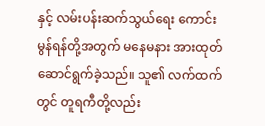နှင့် လမ်းပန်းဆက်သွယ်ရေး ကောင်းမွန်ရန်တို့အတွက် မနေမနား အားထုတ် ဆောင်ရွက်ခဲ့သည်။ သူ၏ လက်ထက်တွင် တူရကီတို့လည်း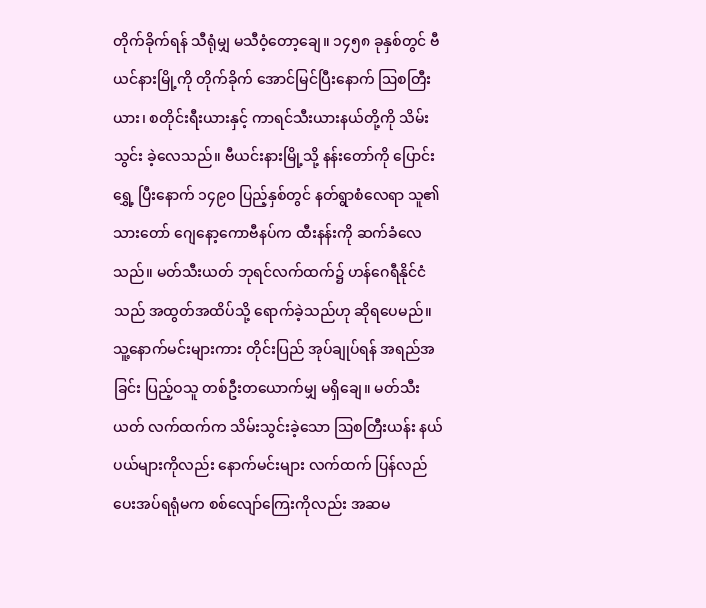တိုက်ခိုက်ရန် သီရုံမျှ မသီဝံ့တော့ချေ။ ၁၄၅၈ ခုနှစ်တွင် ဗီယင်နားမြို့ကို တိုက်ခိုက် အောင်မြင်ပြီးနောက် ဩစတြီးယား၊ စတိုင်းရီးယားနှင့် ကာရင်သီးယားနယ်တို့ကို သိမ်းသွင်း ခဲ့လေသည်။ ဗီယင်းနားမြို့သို့ နန်းတော်ကို ပြောင်းရွှေ့ ပြီးနောက် ၁၄၉ဝ ပြည့်နှစ်တွင် နတ်ရွာစံလေရာ သူ၏သားတော် ဂျေနော့ကောဗီနပ်က ထီးနန်းကို ဆက်ခံလေသည်။ မတ်သီးယတ် ဘုရင်လက်ထက်၌ ဟန်ဂေရီနိုင်ငံသည် အထွတ်အထိပ်သို့ ရောက်ခဲ့သည်ဟု ဆိုရပေမည်။ သူ့နောက်မင်းများကား တိုင်းပြည် အုပ်ချုပ်ရန် အရည်အခြင်း ပြည့်ဝသူ တစ်ဦးတယောက်မျှ မရှိချေ။ မတ်သီးယတ် လက်ထက်က သိမ်းသွင်းခဲ့သော ဩစတြီးယန်း နယ်ပယ်များကိုလည်း နောက်မင်းများ လက်ထက် ပြန်လည် ပေးအပ်ရရုံမက စစ်လျော်ကြေးကိုလည်း အဆမ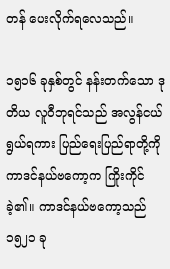တန် ပေးလိုက်ရလေသည်။

၁၅၁၆ ခုနှစ်တွင် နန်းတက်သော ဒုတိယ လူဝီဘုရင်သည် အလွန်ငယ်ရွယ်ရကား ပြည်ရေးပြည်ရာတို့ကို ကာဒင်နယ်ဗကော့က ကြိုးကိုင်ခဲ့၏။ ကာဒင်နယ်ဗကော့သည် ၁၅၂၁ ခု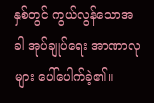နှစ်တွင် ကွယ်လွန်သောအခါ အုပ်ချုပ်ရေး အာဏာလုများ ပေါ်ပေါက်ခဲ့၏။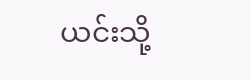ယင်းသို့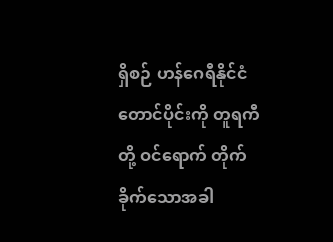ရှိစဉ် ဟန်ဂေရီနိုင်ငံတောင်ပိုင်းကို တူရကီတို့ ဝင်ရောက် တိုက်ခိုက်သောအခါ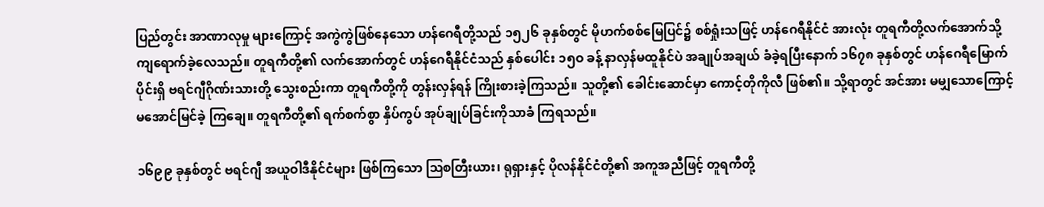ပြည်တွင်း အာဏာလုမှု များကြောင့် အကွဲကွဲဖြစ်နေသော ဟန်ဂေရီတို့သည် ၁၅၂၆ ခုနှစ်တွင် မိုဟက်စစ်မြေပြင်၌ စစ်ရှုံးသဖြင့် ဟန်ဂေရီနိုင်ငံ အားလုံး တူရကီတို့လက်အောက်သို့ ကျရောက်ခဲ့လေသည်။ တူရကီတို့၏ လက်အောက်တွင် ဟန်ဂေရီနိုင်ငံသည် နှစ်ပေါင်း ၁၅ဝ ခန့် နာလှန်မထူနိုင်ပဲ အချုပ်အချယ် ခံခဲ့ရပြီးနောက် ၁၆၇၈ ခုနှစ်တွင် ဟန်ဂေရီမြောက်ပိုင်းရှိ ဗရင်ဂျီဂိုဏ်းသားတို့ သွေးစည်းကာ တူရကီတို့ကို တွန်းလှန်ရန် ကြိုးစားခဲ့ကြသည်။ သူတို့၏ ခေါင်းဆောင်မှာ ကောင့်တိုကိုလီ ဖြစ်၏။ သို့ရာတွင် အင်အား မမျှသောကြောင့် မအောင်မြင်ခဲ့ ကြချေ။ တူရကီတို့၏ ရက်စက်စွာ နှိပ်ကွပ် အုပ်ချုပ်ခြင်းကိုသာခံ ကြရသည်။

၁၆၉၉ ခုနှစ်တွင် ဗရင်ဂျီ အယူဝါဒီနိုင်ငံများ ဖြစ်ကြသော ဩစတြီးယား၊ ရုရှားနှင့် ပိုလန်နိုင်ငံတို့၏ အကူအညီဖြင့် တူရကီတို့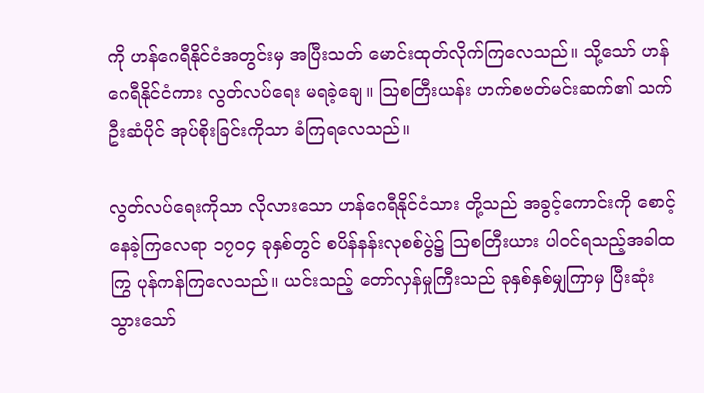ကို ဟန်ဂေရီနိုင်ငံအတွင်းမှ အပြီးသတ် မောင်းထုတ်လိုက်ကြလေသည်။ သို့သော် ဟန်ဂေရီနိုင်ငံကား လွတ်လပ်ရေး မရခဲ့ချေ။ ဩစတြီးယန်း ဟက်စဗတ်မင်းဆက်၏ သက်ဦးဆံပိုင် အုပ်စိုးခြင်းကိုသာ ခံကြရလေသည်။

လွတ်လပ်ရေးကိုသာ လိုလားသော ဟန်ဂေရီနိုင်ငံသား တို့သည် အခွင့်ကောင်းကို စောင့်နေခဲ့ကြလေရာ ၁၇ဝ၄ ခုနှစ်တွင် စပိန်နန်းလုစစ်ပွဲ၌ ဩစတြီးယား ပါဝင်ရသည့်အခါထကြွ ပုန်ကန်ကြလေသည်။ ယင်းသည့် တော်လှန်မှုကြီးသည် ခုနှစ်နှစ်မျှကြာမှ ပြီးဆုံးသွားသော်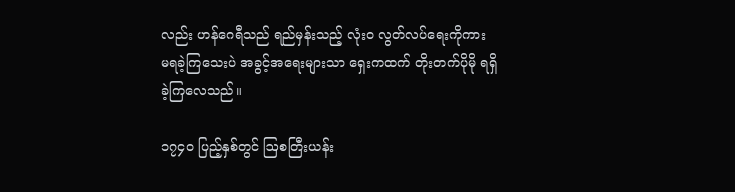လည်း ဟန်ဂေရီသည် ရည်မှန်းသည့် လုံးဝ လွတ်လပ်ရေးကိုကား မရခဲ့ကြသေးပဲ အခွင့်အရေးများသာ ရှေးကထက် တိုးတက်ပိုမို ရရှိခဲ့ကြလေသည်။

၁၇၄ဝ ပြည့်နှစ်တွင် ဩစတြီးယန်း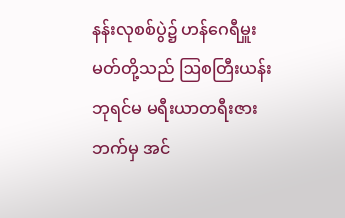နန်းလုစစ်ပွဲ၌ ဟန်ဂေရီမှူးမတ်တို့သည် ဩစတြီးယန်း ဘုရင်မ မရီးယာတရီးဇားဘက်မှ အင်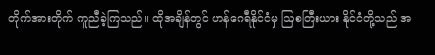တိုက်အားတိုက် ကူညီခဲ့ကြသည်။ ထိုအချိန်တွင် ဟန်ဂေရီနိုင်ငံမှ ဩစတြီးယား နိုင်ငံတို့သည် အ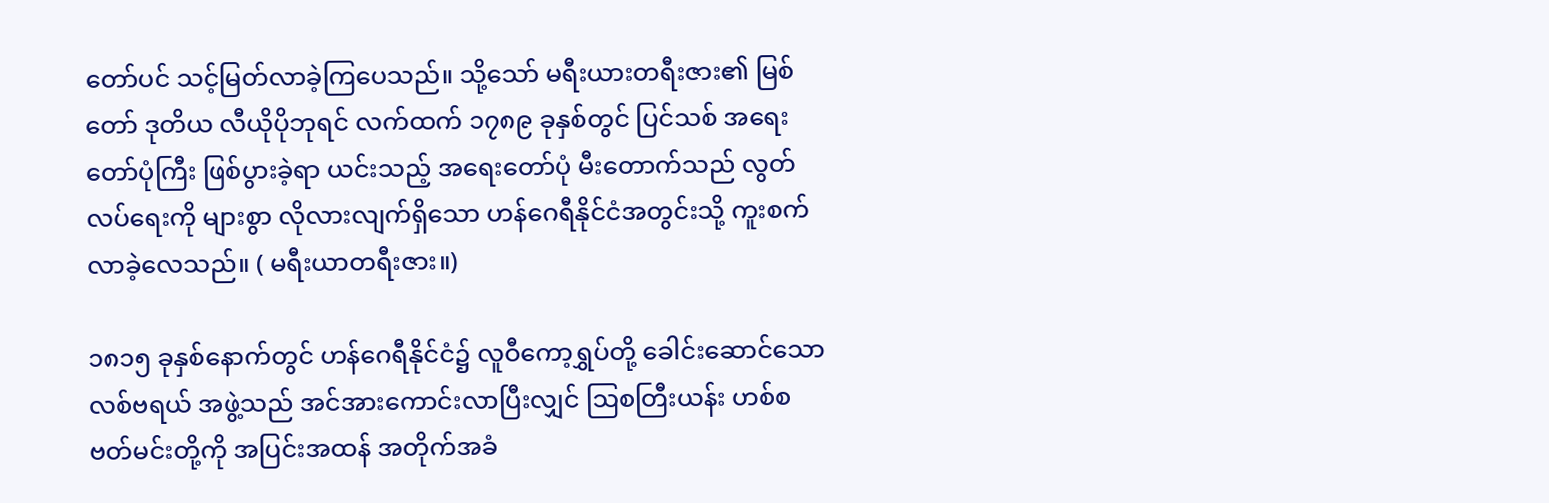တော်ပင် သင့်မြတ်လာခဲ့ကြပေသည်။ သို့သော် မရီးယားတရီးဇား၏ မြစ်တော် ဒုတိယ လီယိုပိုဘုရင် လက်ထက် ၁၇၈၉ ခုနှစ်တွင် ပြင်သစ် အရေးတော်ပုံကြီး ဖြစ်ပွားခဲ့ရာ ယင်းသည့် အရေးတော်ပုံ မီးတောက်သည် လွတ်လပ်ရေးကို များစွာ လိုလားလျက်ရှိသော ဟန်ဂေရီနိုင်ငံအတွင်းသို့ ကူးစက်လာခဲ့လေသည်။ ( မရီးယာတရီးဇား။)

၁၈၁၅ ခုနှစ်နောက်တွင် ဟန်ဂေရီနိုင်ငံ၌ လူဝီကော့ရွှပ်တို့ ခေါင်းဆောင်သော လစ်ဗရယ် အဖွဲ့သည် အင်အားကောင်းလာပြီးလျှင် ဩစတြီးယန်း ဟစ်စဗတ်မင်းတို့ကို အပြင်းအထန် အတိုက်အခံ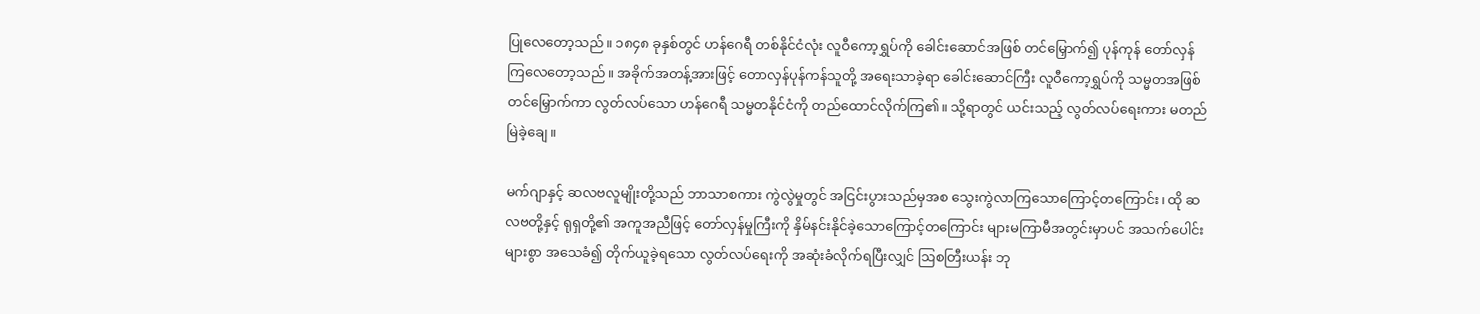ပြုလေတော့သည်။ ၁၈၄၈ ခုနှစ်တွင် ဟန်ဂေရီ တစ်နိုင်ငံလုံး လူဝီကော့ရွှပ်ကို ခေါင်းဆောင်အဖြစ် တင်မြှောက်၍ ပုန်ကုန် တော်လှန်ကြလေတော့သည်။ အခိုက်အတန့်အားဖြင့် တောလှန်ပုန်ကန်သူတို့ အရေးသာခဲ့ရာ ခေါင်းဆောင်ကြီး လူဝီကော့ရွှပ်ကို သမ္မတအဖြစ် တင်မြှောက်ကာ လွတ်လပ်သော ဟန်ဂေရီ သမ္မတနိုင်ငံကို တည်ထောင်လိုက်ကြ၏။ သို့ရာတွင် ယင်းသည့် လွတ်လပ်ရေးကား မတည်မြဲခဲ့ချေ။

မက်ဂျာနှင့် ဆလဗလူမျိုးတို့သည် ဘာသာစကား ကွဲလွဲမှုတွင် အငြင်းပွားသည်မှအစ သွေးကွဲလာကြသောကြောင့်တကြောင်း၊ ထို ဆလဗတို့နှင့် ရုရှတို့၏ အကူအညီဖြင့် တော်လှန်မှုကြီးကို နှိမ်နင်းနိုင်ခဲ့သောကြောင့်တကြောင်း များမကြာမီအတွင်းမှာပင် အသက်ပေါင်းများစွာ အသေခံ၍ တိုက်ယူခဲ့ရသော လွတ်လပ်ရေးကို အဆုံးခံလိုက်ရပြီးလျှင် ဩစတြီးယန်း ဘု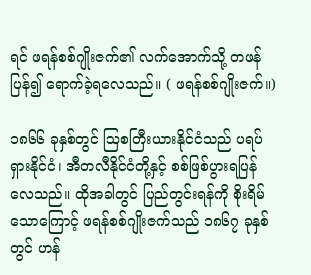ရင် ဖရန်စစ်ဂျိုးဇက်၏ လက်အောက်သို့ တဖန်ပြန်၍ ရောက်ခဲ့ရလေသည်။ ( ဖရန်စစ်ဂျိုးဇက်။)

၁၈၆၆ ခုနှစ်တွင် ဩစတြီးယားနိုင်ငံသည် ပရပ်ရှားနိုင်ငံ၊ အီတလီနိုင်ငံတို့နှင့် စစ်ဖြစ်ပွားရပြန်လေသည်။ ထိုအခါတွင် ပြည်တွင်းရန်ကို စိုးရိမ်သောကြောင့် ဖရန်စစ်ဂျိုးဇက်သည် ၁၈၆၇ ခုနှစ်တွင် ဟန်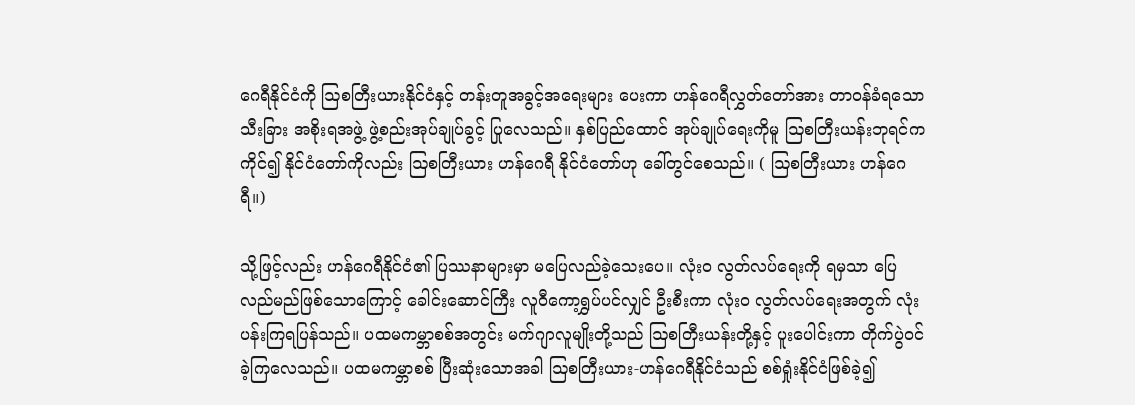ဂေရီနိုင်ငံကို ဩစတြီးယားနိုင်ငံနှင့် တန်းတူအခွင့်အရေးများ ပေးကာ ဟန်ဂေရီလွှတ်တော်အား တာဝန်ခံရသော သီးခြား အစိုးရအဖွဲ့ ဖွဲ့စည်းအုပ်ချုပ်ခွင့် ပြုလေသည်။ နှစ်ပြည်ထောင် အုပ်ချုပ်ရေးကိုမူ ဩစတြီးယန်းဘုရင်က ကိုင်၍ နိုင်ငံတော်ကိုလည်း ဩစတြီးယား ဟန်ဂေရီ နိုင်ငံတော်ဟု ခေါ်တွင်စေသည်။ ( ဩစတြီးယား ဟန်ဂေရီ။)

သို့ဖြင့်လည်း ဟန်ဂေရီနိုင်ငံ၏ ပြဿနာများမှာ မပြေလည်ခဲ့သေးပေ။ လုံးဝ လွတ်လပ်ရေးကို ရမှသာ ပြေလည်မည်ဖြစ်သောကြောင့် ခေါင်းဆောင်ကြီး လူဝီကော့ရွှပ်ပင်လျှင် ဦးစီးကာ လုံးဝ လွတ်လပ်ရေးအတွက် လုံးပန်းကြရပြန်သည်။ ပထမကမ္ဘာစစ်အတွင်း မက်ဂျာလူမျိုးတို့သည် ဩစတြီးယန်းတို့နှင့် ပူးပေါင်းကာ တိုက်ပွဲဝင်ခဲ့ကြလေသည်။ ပထမကမ္ဘာစစ် ပြီးဆုံးသောအခါ ဩစတြီးယား-ဟန်ဂေရီနိုင်ငံသည် စစ်ရှုံးနိုင်ငံဖြစ်ခဲ့၍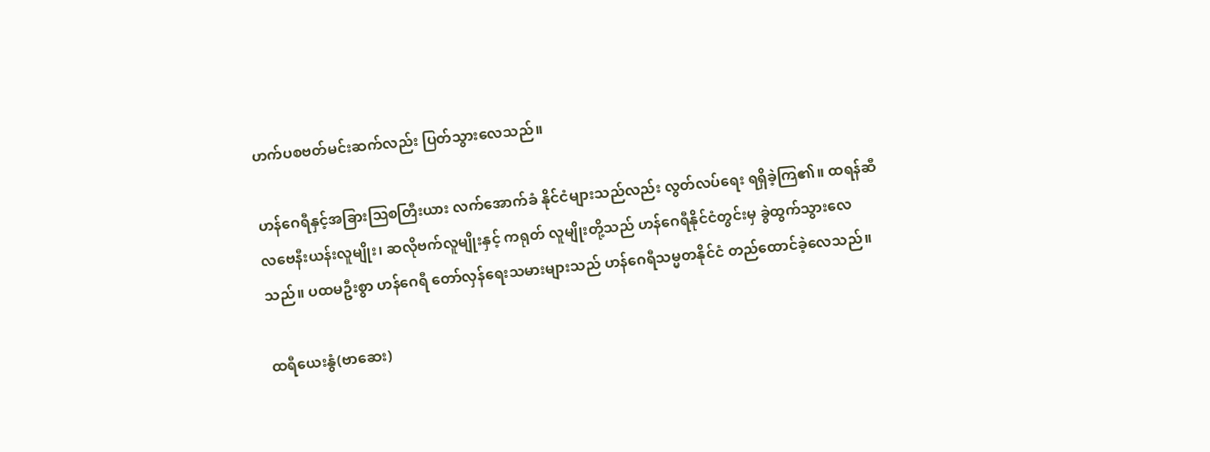ဟက်ပစဗတ်မင်းဆက်လည်း ပြတ်သွားလေသည်။

ဟန်ဂေရီနှင့်အခြားဩစတြီးယား လက်အောက်ခံ နိုင်ငံများသည်လည်း လွတ်လပ်ရေး ရရှိခဲ့ကြ၏။ ထရန်ဆီလဗေနီးယန်းလူမျိုး၊ ဆလိုဗက်လူမျိုးနှင့် ကရုတ် လူမျိုးတို့သည် ဟန်ဂေရီနိုင်ငံတွင်းမှ ခွဲထွက်သွားလေသည်။ ပထမဦးစွာ ဟန်ဂေရီ တော်လှန်ရေးသမားများသည် ဟန်ဂေရီသမ္မတနိုင်ငံ တည်ထောင်ခဲ့လေသည်။

ထရီယေးနွံ(ဗာဆေး)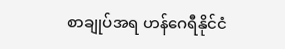စာချုပ်အရ ဟန်ဂေရီနိုင်ငံ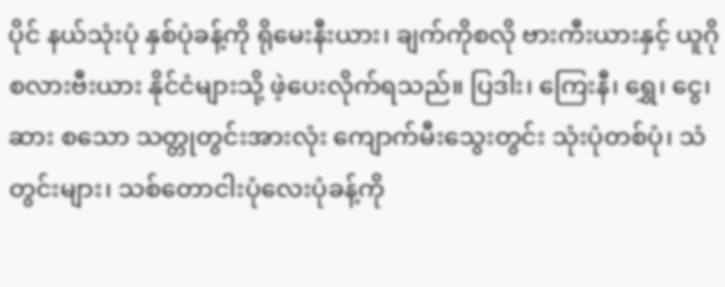ပိုင် နယ်သုံးပုံ နှစ်ပုံခန့်ကို ရိုမေးနီးယား၊ ချက်ကိုစလို ဗားကီးယားနှင့် ယူဂိုစလားဗီးယား နိုင်ငံများသို့ ဖဲ့ပေးလိုက်ရသည်။ ပြဒါး၊ ကြေးနီ၊ ရွှေ၊ ငွေ၊ ဆား စသော သတ္တုတွင်းအားလုံး ကျောက်မီးသွေးတွင်း သုံးပုံတစ်ပုံ၊ သံတွင်းများ၊ သစ်တောငါးပုံလေးပုံခန့်ကို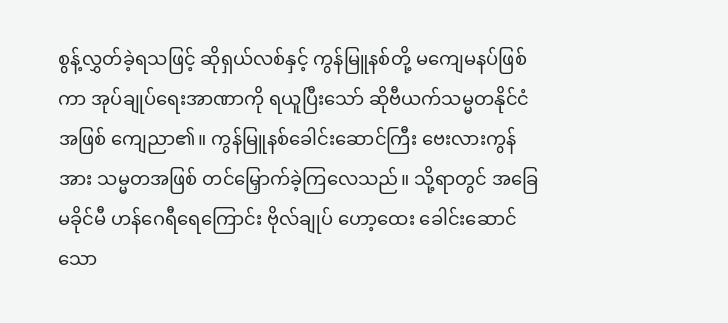စွန့်လွှတ်ခဲ့ရသဖြင့် ဆိုရှယ်လစ်နှင့် ကွန်မြူနစ်တို့ မကျေမနပ်ဖြစ်ကာ အုပ်ချုပ်ရေးအာဏာကို ရယူပြီးသော် ဆိုဗီယက်သမ္မတနိုင်ငံအဖြစ် ကျေညာ၏။ ကွန်မြူနစ်ခေါင်းဆောင်ကြီး ဗေးလားကွန်အား သမ္မတအဖြစ် တင်မြှောက်ခဲ့ကြလေသည်။ သို့ရာတွင် အခြေမခိုင်မီ ဟန်ဂေရီရေကြောင်း ဗိုလ်ချုပ် ဟော့ထေး ခေါင်းဆောင်သော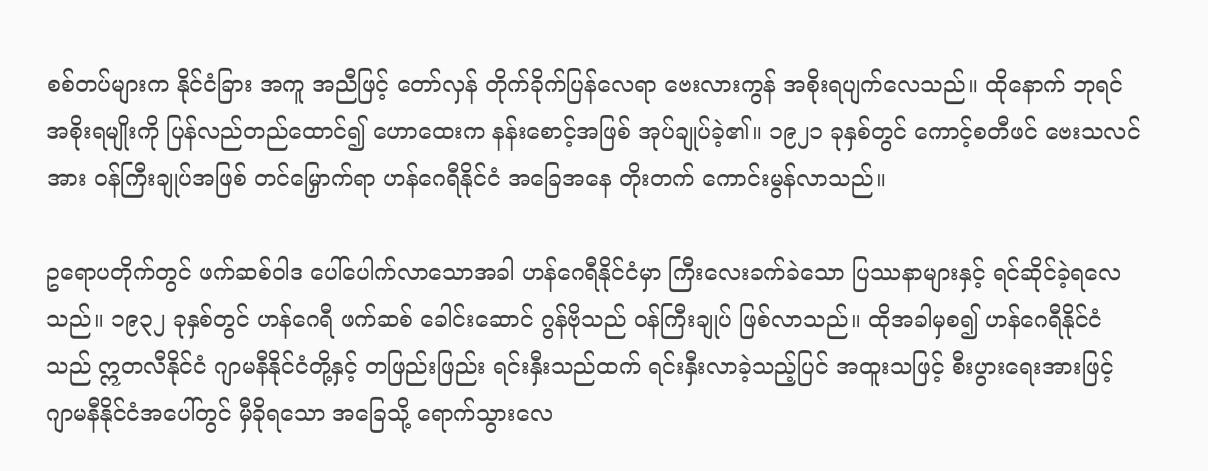စစ်တပ်များက နိုင်ငံခြား အကူ အညီဖြင့် တော်လှန် တိုက်ခိုက်ပြန်လေရာ ဗေးလားကွန် အစိုးရပျက်လေသည်။ ထိုနောက် ဘုရင်အစိုးရမျိုးကို ပြန်လည်တည်ထောင်၍ ဟောထေးက နန်းစောင့်အဖြစ် အုပ်ချုပ်ခဲ့၏။ ၁၉၂၁ ခုနှစ်တွင် ကောင့်စတီဖင် ဗေးသလင်အား ဝန်ကြီးချုပ်အဖြစ် တင်မြှောက်ရာ ဟန်ဂေရီနိုင်ငံ အခြေအနေ တိုးတက် ကောင်းမွန်လာသည်။

ဥရောပတိုက်တွင် ဖက်ဆစ်ဝါဒ ပေါ်ပေါက်လာသောအခါ ဟန်ဂေရီနိုင်ငံမှာ ကြီးလေးခက်ခဲသော ပြဿနာများနှင့် ရင်ဆိုင်ခဲ့ရလေသည်။ ၁၉၃၂ ခုနှစ်တွင် ဟန်ဂေရီ ဖက်ဆစ် ခေါင်းဆောင် ဂွန်ဗိုသည် ဝန်ကြီးချုပ် ဖြစ်လာသည်။ ထိုအခါမှစ၍ ဟန်ဂေရီနိုင်ငံသည် ဣတလီနိုင်ငံ ဂျာမနီနိုင်ငံတို့နှင့် တဖြည်းဖြည်း ရင်းနှီးသည်ထက် ရင်းနှီးလာခဲ့သည့်ပြင် အထူးသဖြင့် စီးပွားရေးအားဖြင့် ဂျာမနီနိုင်ငံအပေါ်တွင် မှီခိုရသော အခြေသို့ ရောက်သွားလေ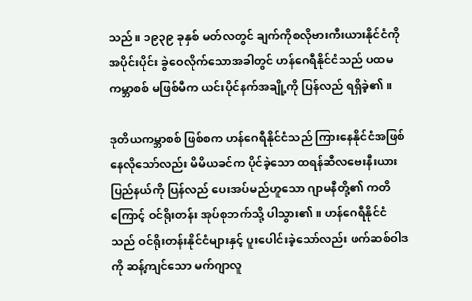သည်။ ၁၉၃၉ ခုနှစ် မတ်လတွင် ချက်ကိုစလိုဗားကီးယားနိုင်ငံကို အပိုင်းပိုင်း ခွဲဝေလိုက်သောအခါတွင် ဟန်ဂေရီနိုင်ငံသည် ပထမကမ္ဘာစစ် မဖြစ်မီက ယင်းပိုင်နက်အချို့ကို ပြန်လည် ရရှိခဲ့၏။

ဒုတိယကမ္ဘာစစ် ဖြစ်စက ဟန်ဂေရီနိုင်ငံသည် ကြားနေနိုင်ငံအဖြစ် နေလိုသော်လည်း မိမိယခင်က ပိုင်ခဲ့သော ထရန်ဆီလဗေးနီးယား ပြည်နယ်ကို ပြန်လည် ပေးအပ်မည်ဟူသော ဂျာမနီတို့၏ ကတိကြောင့် ဝင်ရိုးတန်း အုပ်စုဘက်သို့ ပါသွား၏။ ဟန်ဂေရီနိုင်ငံသည် ဝင်ရိုးတန်းနိုင်ငံများနှင့် ပူးပေါင်းခဲ့သော်လည်း ဖက်ဆစ်ဝါဒကို ဆန့်ကျင်သော မက်ဂျာလူ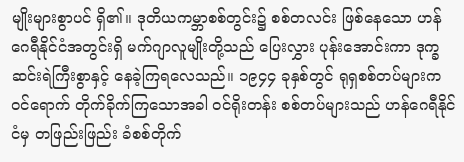မျိုးများစွာပင် ရှိ၏။ ဒုတိယကမ္ဘာစစ်တွင်း၌ စစ်တလင်း ဖြစ်နေသော ဟန်ဂေရီနိုင်ငံအတွင်းရှိ မက်ဂျာလူမျိုးတို့သည် ပြေးလွှား ပုန်းအောင်းကာ ဒုက္ခဆင်းရဲကြီးစွာနှင့် နေခဲ့ကြရလေသည်။ ၁၉၄၄ ခုနှစ်တွင် ရုရှစစ်တပ်များက ဝင်ရောက် တိုက်ခိုက်ကြသောအခါ ဝင်ရိုးတန်း စစ်တပ်များသည် ဟန်ဂေရီနိုင်ငံမှ တဖြည်းဖြည်း ခံစစ်တိုက်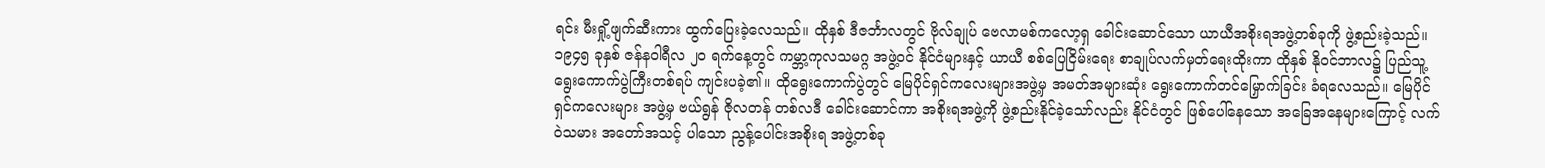ရင်း မီးရှို့ဖျက်ဆီးကား ထွက်ပြေးခဲ့လေသည်။ ထိုနှစ် ဒီဇင်္ဘာလတွင် ဗိုလ်ချုပ် ဗေလာမစ်ကလော့ရှ ခေါင်းဆောင်သော ယာယီအစိုးရအဖွဲ့တစ်ခုကို ဖွဲ့စည်းခဲ့သည်။ ၁၉၄၅ ခုနှစ် ဇန်နဝါရီလ ၂ဝ ရက်နေ့တွင် ကမ္ဘာ့ကုလသမဂ္ဂ အဖွဲ့ဝင် နိုင်ငံများနှင့် ယာယီ စစ်ပြေငြိမ်းရေး စာချုပ်လက်မှတ်ရေးထိုးကာ ထိုနှစ် နိုဝင်ဘာလ၌ ပြည်သူ့ရွေးကောက်ပွဲကြီးတစ်ရပ် ကျင်းပခဲ့၏။ ထိုရွေးကောက်ပွဲတွင် မြေပိုင်ရှင်ကလေးများအဖွဲ့မှ အမတ်အများဆုံး ရွေးကောက်တင်မြှောက်ခြင်း ခံရလေသည်။ မြေပိုင်ရှင်ကလေးများ အဖွဲ့မှ ဗယ်ရွန် ဇိုလတန် တစ်လဒီ ခေါင်းဆောင်ကာ အစိုးရအဖွဲ့ကို ဖွဲ့စည်းနိုင်ခဲ့သော်လည်း နိုင်ငံတွင် ဖြစ်ပေါ်နေသော အခြေအနေများကြောင့် လက်ဝဲသမား အတော်အသင့် ပါသော ညွန့်ပေါင်းအစိုးရ အဖွဲ့တစ်ခု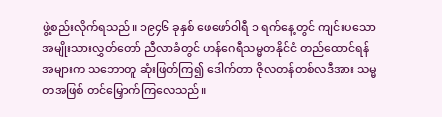ဖွဲ့စည်းလိုက်ရသည်။ ၁၉၄၆ ခုနှစ် ဖေဖော်ဝါရီ ၁ ရက်နေ့တွင် ကျင်းပသော အမျိုးသားလွှတ်တော် ညီလာခံတွင် ဟန်ဂေရီသမ္မတနိုင်ငံ တည်ထောင်ရန် အများက သဘောတူ ဆုံးဖြတ်ကြ၍ ဒေါက်တာ ဇိုလတန်တစ်လဒီအား သမ္မတအဖြစ် တင်မြှောက်ကြလေသည်။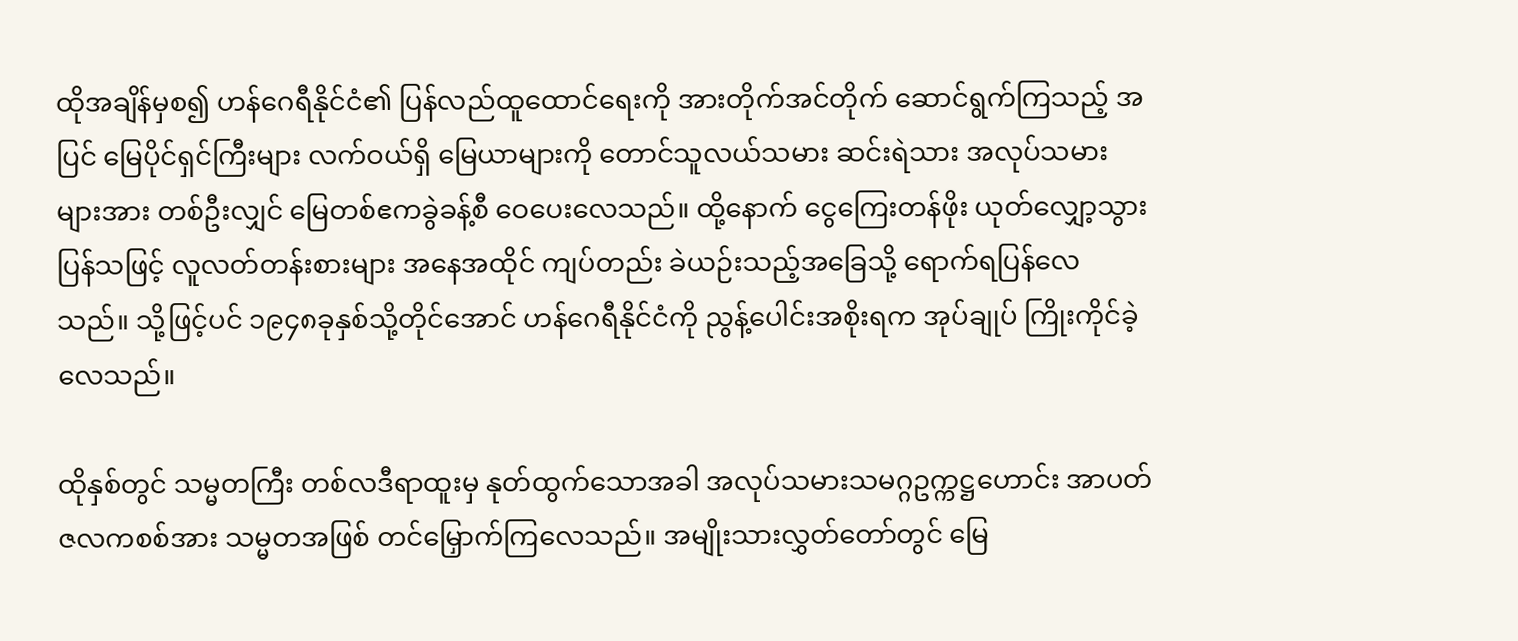ထိုအချိန်မှစ၍ ဟန်ဂေရီနိုင်ငံ၏ ပြန်လည်ထူထောင်ရေးကို အားတိုက်အင်တိုက် ဆောင်ရွက်ကြသည့် အပြင် မြေပိုင်ရှင်ကြီးများ လက်ဝယ်ရှိ မြေယာများကို တောင်သူလယ်သမား ဆင်းရဲသား အလုပ်သမားများအား တစ်ဦးလျှင် မြေတစ်ဧကခွဲခန့်စီ ဝေပေးလေသည်။ ထို့နောက် ငွေကြေးတန်ဖိုး ယုတ်လျှော့သွား ပြန်သဖြင့် လူလတ်တန်းစားများ အနေအထိုင် ကျပ်တည်း ခဲယဉ်းသည့်အခြေသို့ ရောက်ရပြန်လေသည်။ သို့ဖြင့်ပင် ၁၉၄၈ခုနှစ်သို့တိုင်အောင် ဟန်ဂေရီနိုင်ငံကို ညွန့်ပေါင်းအစိုးရက အုပ်ချုပ် ကြိုးကိုင်ခဲ့လေသည်။

ထိုနှစ်တွင် သမ္မတကြီး တစ်လဒီရာထူးမှ နုတ်ထွက်သောအခါ အလုပ်သမားသမဂ္ဂဥက္ကဋ္ဌဟောင်း အာပတ် ဇလကစစ်အား သမ္မတအဖြစ် တင်မြှောက်ကြလေသည်။ အမျိုးသားလွှတ်တော်တွင် မြေ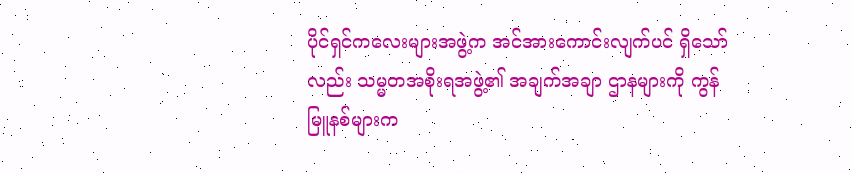ပိုင်ရှင်ကလေးများအဖွဲ့က အင်အားကောင်းလျက်ပင် ရှိသော်လည်း သမ္မတအစိုးရအဖွဲ့၏ အချက်အချာ ဌာနများကို ကွန်မြူနစ်များက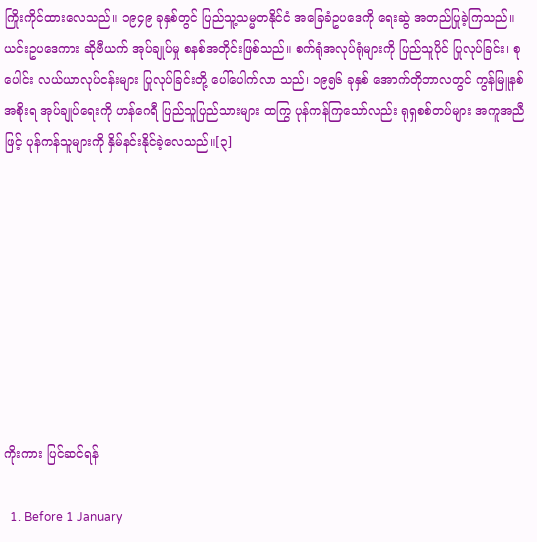ကြိုးကိုင်ထားလေသည်။ ၁၉၄၉ ခုနှစ်တွင် ပြည်သူ့သမ္မတနိုင်ငံ အခြေခံဥပဒေကို ရေးဆွဲ အတည်ပြုခဲ့ကြသည်။ ယင်းဥပဒေကား ဆိုဗီယက် အုပ်ချုပ်မှု စနစ်အတိုင်းဖြစ်သည်။ စက်ရုံအလုပ်ရုံများကို ပြည်သူပိုင် ပြုလုပ်ခြင်း၊ စုပေါင်း လယ်ယာလုပ်ငန်းများ ပြုလုပ်ခြင်းတို့ ပေါ်ပေါက်လာ သည်၊ ၁၉၅၆ ခုနှစ် အောက်တိုဘာလတွင် ကွန်မြူနစ်အစိုးရ အုပ်ချုပ်ရေးကို ဟန်ဂေရီ ပြည်သူပြည်သားများ ထကြွ ပုန်ကန်ကြသော်လည်း ရုရှစစ်တပ်များ အကူအညီဖြင့် ပုန်ကန်သူများကို နှိမ်နင်းနိုင်ခဲ့လေသည်။[၃]









ကိုးကား ပြင်ဆင်ရန်

  1. Before 1 January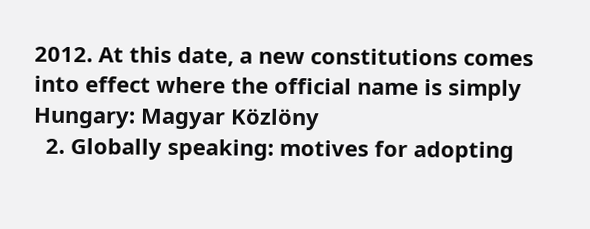2012. At this date, a new constitutions comes into effect where the official name is simply Hungary: Magyar Közlöny
  2. Globally speaking: motives for adopting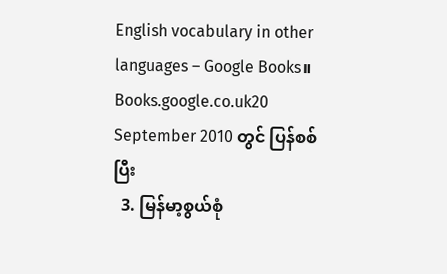English vocabulary in other languages – Google Books။ Books.google.co.uk20 September 2010 တွင် ပြန်စစ်ပြီး
  3. မြန်မာ့စွယ်စုံ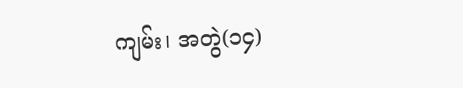ကျမ်း၊ အတွဲ(၁၄)